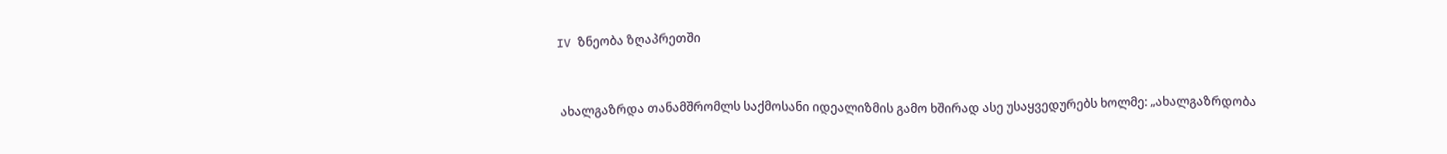IV ზნეობა ზღაპრეთში


 ახალგაზრდა თანამშრომლს საქმოსანი იდეალიზმის გამო ხშირად ასე უსაყვედურებს ხოლმე: „ახალგაზრდობა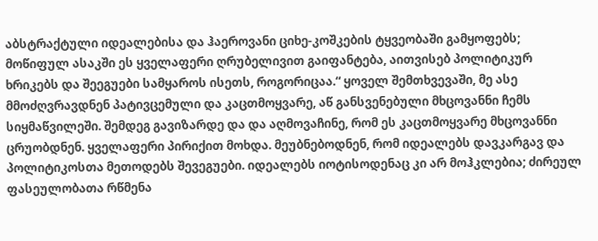აბსტრაქტული იდეალებისა და ჰაეროვანი ციხე-კოშკების ტყვეობაში გამყოფებს; მოწიფულ ასაკში ეს ყველაფერი ღრუბელივით გაიფანტება, აითვისებ პოლიტიკურ ხრიკებს და შეეგუები სამყაროს ისეთს, როგორიცაა.“ ყოველ შემთხვევაში, მე ასე მმოძღვრავდნენ პატივცემული და კაცთმოყვარე, აწ განსვენებული მხცოვანნი ჩემს სიყმაწვილეში. შემდეგ გავიზარდე და და აღმოვაჩინე, რომ ეს კაცთმოყვარე მხცოვანნი ცრუობდნენ. ყველაფერი პირიქით მოხდა. მეუბნებოდნენ, რომ იდეალებს დავკარგავ და პოლიტიკოსთა მეთოდებს შევეგუები. იდეალებს იოტისოდენაც კი არ მოჰკლებია; ძირეულ ფასეულობათა რწმენა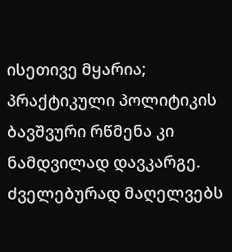ისეთივე მყარია; პრაქტიკული პოლიტიკის ბავშვური რწმენა კი ნამდვილად დავკარგე. ძველებურად მაღელვებს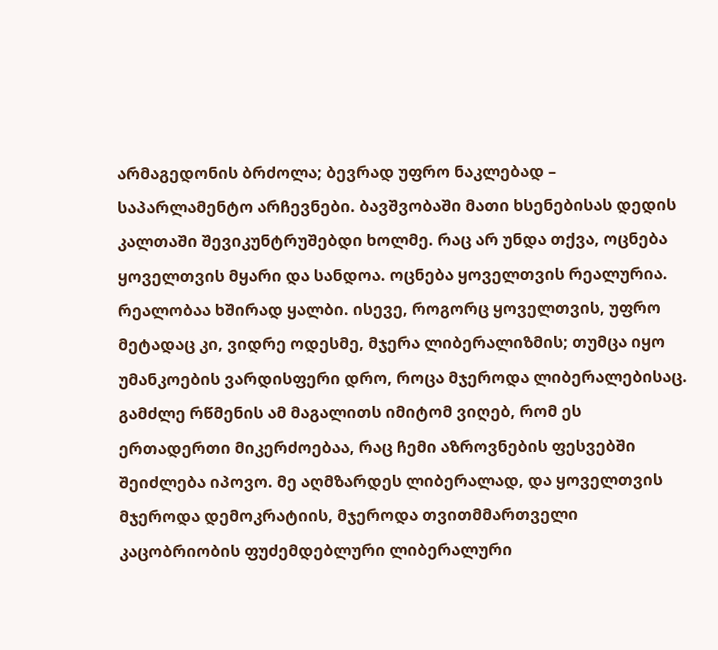არმაგედონის ბრძოლა; ბევრად უფრო ნაკლებად – საპარლამენტო არჩევნები. ბავშვობაში მათი ხსენებისას დედის კალთაში შევიკუნტრუშებდი ხოლმე. რაც არ უნდა თქვა, ოცნება ყოველთვის მყარი და სანდოა. ოცნება ყოველთვის რეალურია. რეალობაა ხშირად ყალბი. ისევე, როგორც ყოველთვის, უფრო მეტადაც კი, ვიდრე ოდესმე, მჯერა ლიბერალიზმის; თუმცა იყო უმანკოების ვარდისფერი დრო, როცა მჯეროდა ლიბერალებისაც.
გამძლე რწმენის ამ მაგალითს იმიტომ ვიღებ, რომ ეს ერთადერთი მიკერძოებაა, რაც ჩემი აზროვნების ფესვებში შეიძლება იპოვო. მე აღმზარდეს ლიბერალად, და ყოველთვის მჯეროდა დემოკრატიის, მჯეროდა თვითმმართველი კაცობრიობის ფუძემდებლური ლიბერალური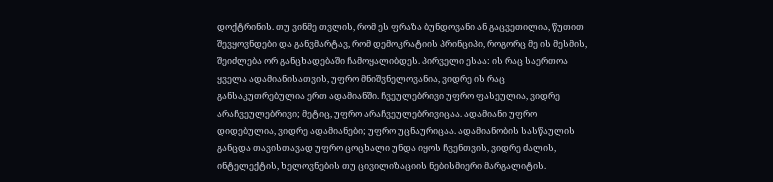დოქტრინის. თუ ვინმე თვლის, რომ ეს ფრაზა ბუნდოვანი ან გაცვეთილია, წუთით შევყოვნდები და განვმარტავ, რომ დემოკრატიის პრინციპი, როგორც მე ის მესმის, შეიძლება ორ განცხადებაში ჩამოყალიბდეს. პირველი ესაა: ის რაც საერთოა ყველა ადამიანისათვის, უფრო მნიშვნელოვანია, ვიდრე ის რაც განსაკუთრებულია ერთ ადამიანში. ჩვეულებრივი უფრო ფასეულია, ვიდრე არაჩვეულებრივი; მეტიც, უფრო არაჩვეულებრივიცაა. ადამიანი უფრო დიდებულია, ვიდრე ადამიანები; უფრო უცნაურიცაა. ადამიანობის სასწაულის განცდა თავისთავად უფრო ცოცხალი უნდა იყოს ჩვენთვის, ვიდრე ძალის, ინტელექტის, ხელოვნების თუ ცივილიზაციის ნებისმიერი მარგალიტის.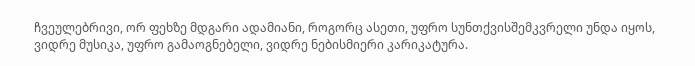ჩვეულებრივი, ორ ფეხზე მდგარი ადამიანი, როგორც ასეთი, უფრო სუნთქვისშემკვრელი უნდა იყოს, ვიდრე მუსიკა, უფრო გამაოგნებელი, ვიდრე ნებისმიერი კარიკატურა.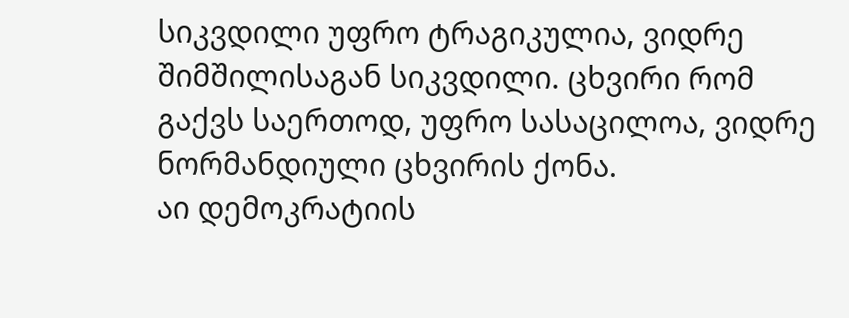სიკვდილი უფრო ტრაგიკულია, ვიდრე შიმშილისაგან სიკვდილი. ცხვირი რომ გაქვს საერთოდ, უფრო სასაცილოა, ვიდრე ნორმანდიული ცხვირის ქონა.
აი დემოკრატიის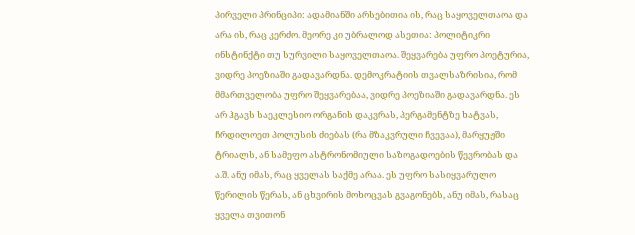პირველი პრინციპი: ადამიანში არსებითია ის, რაც საყოველთაოა და არა ის, რაც კერძო. მეორე კი უბრალოდ ასეთია: პოლიტიკრი ინსტინქტი თუ სურვილი საყოველთაოა. შეყვარება უფრო პოეტურია, ვიდრე პოეზიაში გადავარდნა. დემოკრატიის თვალსაზრისია, რომ მმართველობა უფრო შეყვარებაა, ვიდრე პოეზიაში გადავარდნა. ეს არ ჰგავს საეკლესიო ორგანის დაკვრას, პერგამენტზე ხატვას, ჩრდილოეთ პოლუსის ძიებას (რა მზაკვრული ჩვევაა), მარყუჟში ტრიალს, ან სამეფო ასტრონომიული საზოგადოების წევრობას და ა.შ. ანუ იმას, რაც ყველას საქმე არაა. ეს უფრო სასიყვარულო წერილის წერას, ან ცხვირის მოხოცვას გვაგონებს, ანუ იმას, რასაც ყველა თვითონ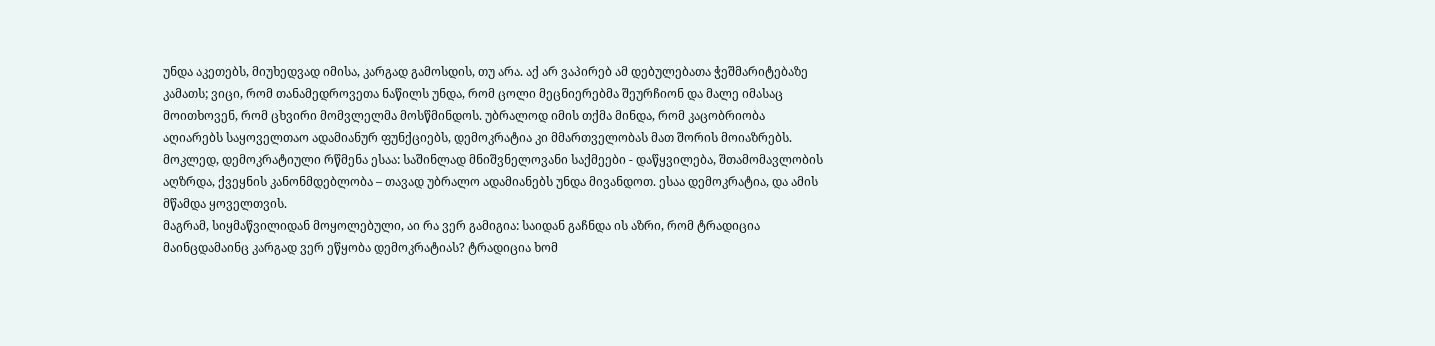უნდა აკეთებს, მიუხედვად იმისა, კარგად გამოსდის, თუ არა. აქ არ ვაპირებ ამ დებულებათა ჭეშმარიტებაზე კამათს; ვიცი, რომ თანამედროვეთა ნაწილს უნდა, რომ ცოლი მეცნიერებმა შეურჩიონ და მალე იმასაც მოითხოვენ, რომ ცხვირი მომვლელმა მოსწმინდოს. უბრალოდ იმის თქმა მინდა, რომ კაცობრიობა აღიარებს საყოველთაო ადამიანურ ფუნქციებს, დემოკრატია კი მმართველობას მათ შორის მოიაზრებს. მოკლედ, დემოკრატიული რწმენა ესაა: საშინლად მნიშვნელოვანი საქმეები - დაწყვილება, შთამომავლობის აღზრდა, ქვეყნის კანონმდებლობა – თავად უბრალო ადამიანებს უნდა მივანდოთ. ესაა დემოკრატია, და ამის მწამდა ყოველთვის.
მაგრამ, სიყმაწვილიდან მოყოლებული, აი რა ვერ გამიგია: საიდან გაჩნდა ის აზრი, რომ ტრადიცია მაინცდამაინც კარგად ვერ ეწყობა დემოკრატიას? ტრადიცია ხომ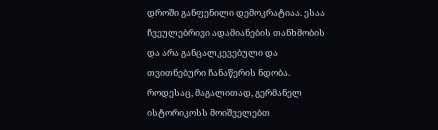დროში განფენილი დემოკრატიაა. ესაა ჩვეულებრივი ადამიანების თანხმობის და არა განცალკევებული და თვითნებური ჩანაწერის ნდობა. როდესაც, მაგალითად, გერმანელ ისტორიკოსს მოიშველებთ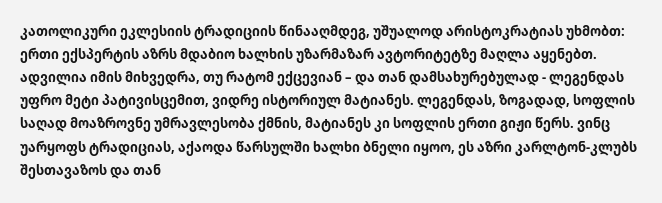კათოლიკური ეკლესიის ტრადიციის წინააღმდეგ, უშუალოდ არისტოკრატიას უხმობთ: ერთი ექსპერტის აზრს მდაბიო ხალხის უზარმაზარ ავტორიტეტზე მაღლა აყენებთ. ადვილია იმის მიხვედრა, თუ რატომ ექცევიან – და თან დამსახურებულად - ლეგენდას უფრო მეტი პატივისცემით, ვიდრე ისტორიულ მატიანეს. ლეგენდას, ზოგადად, სოფლის საღად მოაზროვნე უმრავლესობა ქმნის, მატიანეს კი სოფლის ერთი გიჟი წერს. ვინც უარყოფს ტრადიციას, აქაოდა წარსულში ხალხი ბნელი იყოო, ეს აზრი კარლტონ-კლუბს შესთავაზოს და თან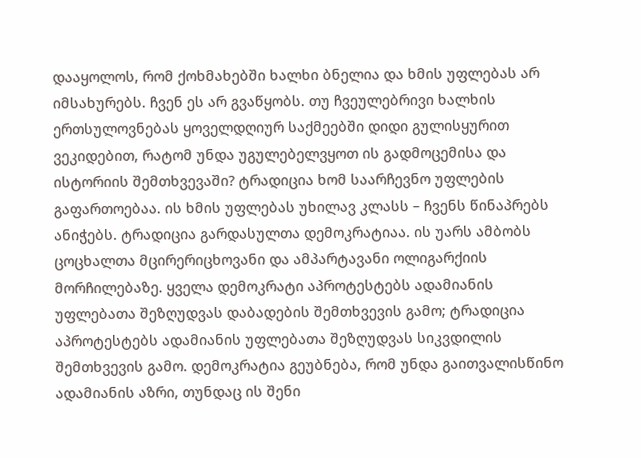დააყოლოს, რომ ქოხმახებში ხალხი ბნელია და ხმის უფლებას არ იმსახურებს. ჩვენ ეს არ გვაწყობს. თუ ჩვეულებრივი ხალხის ერთსულოვნებას ყოველდღიურ საქმეებში დიდი გულისყურით ვეკიდებით, რატომ უნდა უგულებელვყოთ ის გადმოცემისა და ისტორიის შემთხვევაში? ტრადიცია ხომ საარჩევნო უფლების გაფართოებაა. ის ხმის უფლებას უხილავ კლასს – ჩვენს წინაპრებს ანიჭებს. ტრადიცია გარდასულთა დემოკრატიაა. ის უარს ამბობს ცოცხალთა მცირერიცხოვანი და ამპარტავანი ოლიგარქიის მორჩილებაზე. ყველა დემოკრატი აპროტესტებს ადამიანის უფლებათა შეზღუდვას დაბადების შემთხვევის გამო; ტრადიცია აპროტესტებს ადამიანის უფლებათა შეზღუდვას სიკვდილის შემთხვევის გამო. დემოკრატია გეუბნება, რომ უნდა გაითვალისწინო ადამიანის აზრი, თუნდაც ის შენი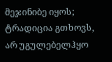მეჯინიბე იყოს; ტრადიცია გთხოვს, არ უგულებელჰყო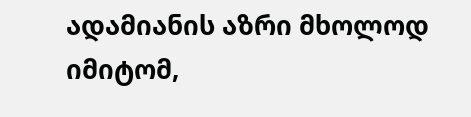ადამიანის აზრი მხოლოდ იმიტომ,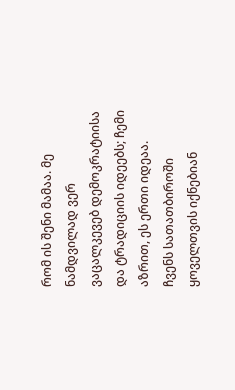რომ ის შენი მამაა. მე ნამდვილად ვერ ვაცალკევებ დემოკრატიისა და ტრადიციის იდეებს; ჩემი აზრით, ეს ერთი იდეაა. ჩვენს სათათბიროში ყოველთვის იქნებიან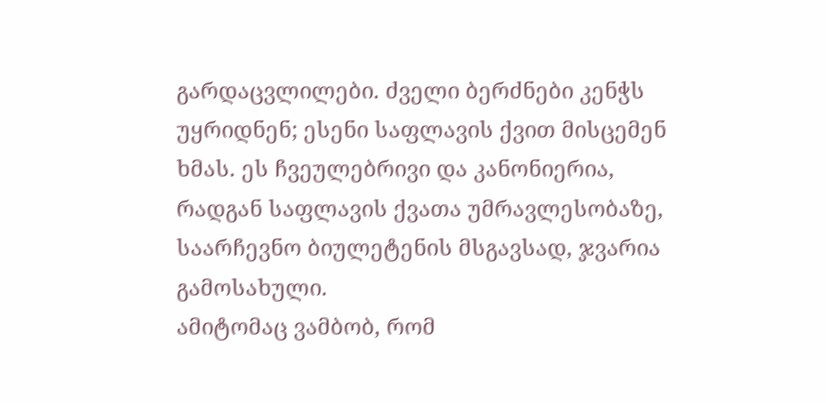გარდაცვლილები. ძველი ბერძნები კენჭს უყრიდნენ; ესენი საფლავის ქვით მისცემენ ხმას. ეს ჩვეულებრივი და კანონიერია, რადგან საფლავის ქვათა უმრავლესობაზე, საარჩევნო ბიულეტენის მსგავსად, ჯვარია გამოსახული.
ამიტომაც ვამბობ, რომ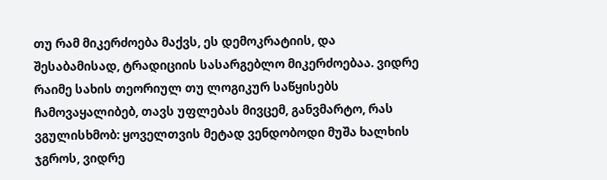თუ რამ მიკერძოება მაქვს, ეს დემოკრატიის, და შესაბამისად, ტრადიციის სასარგებლო მიკერძოებაა. ვიდრე რაიმე სახის თეორიულ თუ ლოგიკურ საწყისებს ჩამოვაყალიბებ, თავს უფლებას მივცემ, განვმარტო, რას ვგულისხმობ: ყოველთვის მეტად ვენდობოდი მუშა ხალხის ჯგროს, ვიდრე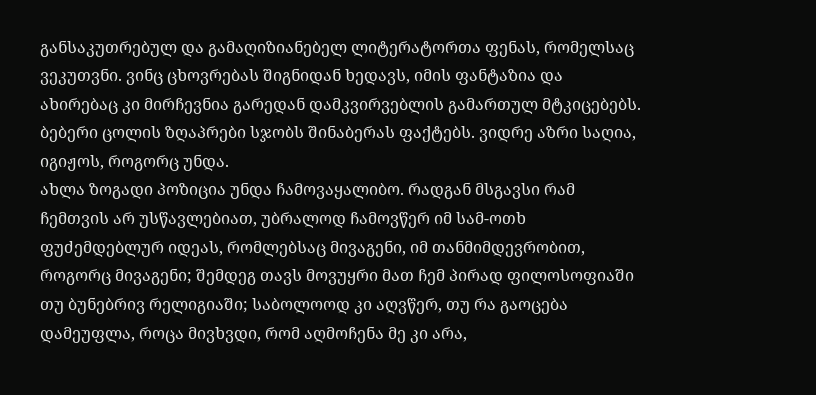განსაკუთრებულ და გამაღიზიანებელ ლიტერატორთა ფენას, რომელსაც ვეკუთვნი. ვინც ცხოვრებას შიგნიდან ხედავს, იმის ფანტაზია და ახირებაც კი მირჩევნია გარედან დამკვირვებლის გამართულ მტკიცებებს. ბებერი ცოლის ზღაპრები სჯობს შინაბერას ფაქტებს. ვიდრე აზრი საღია, იგიჟოს, როგორც უნდა.
ახლა ზოგადი პოზიცია უნდა ჩამოვაყალიბო. რადგან მსგავსი რამ ჩემთვის არ უსწავლებიათ, უბრალოდ ჩამოვწერ იმ სამ-ოთხ ფუძემდებლურ იდეას, რომლებსაც მივაგენი, იმ თანმიმდევრობით, როგორც მივაგენი; შემდეგ თავს მოვუყრი მათ ჩემ პირად ფილოსოფიაში თუ ბუნებრივ რელიგიაში; საბოლოოდ კი აღვწერ, თუ რა გაოცება დამეუფლა, როცა მივხვდი, რომ აღმოჩენა მე კი არა,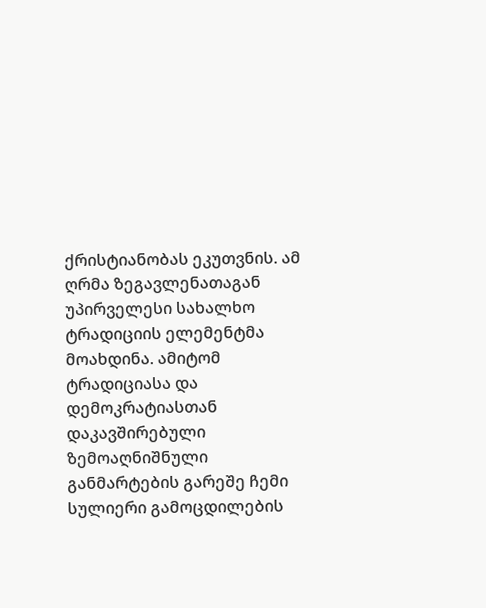ქრისტიანობას ეკუთვნის. ამ ღრმა ზეგავლენათაგან უპირველესი სახალხო ტრადიციის ელემენტმა მოახდინა. ამიტომ ტრადიციასა და დემოკრატიასთან დაკავშირებული ზემოაღნიშნული განმარტების გარეშე ჩემი სულიერი გამოცდილების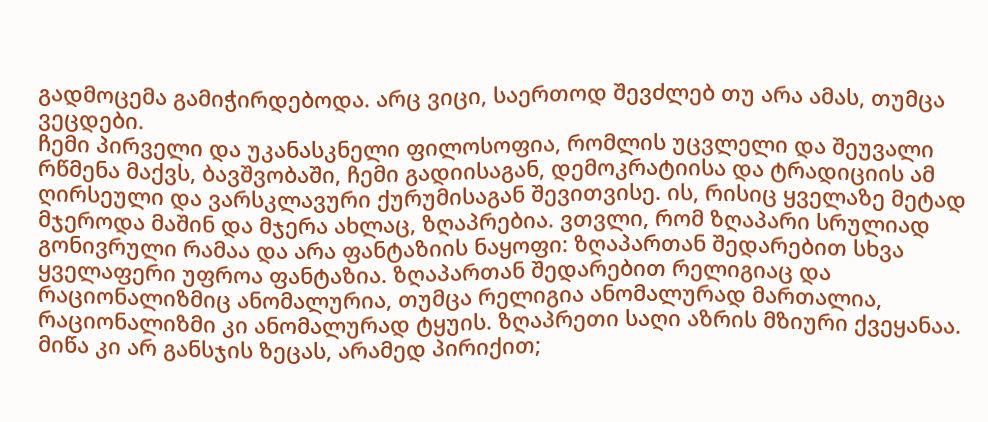გადმოცემა გამიჭირდებოდა. არც ვიცი, საერთოდ შევძლებ თუ არა ამას, თუმცა ვეცდები.
ჩემი პირველი და უკანასკნელი ფილოსოფია, რომლის უცვლელი და შეუვალი რწმენა მაქვს, ბავშვობაში, ჩემი გადიისაგან, დემოკრატიისა და ტრადიციის ამ ღირსეული და ვარსკლავური ქურუმისაგან შევითვისე. ის, რისიც ყველაზე მეტად მჯეროდა მაშინ და მჯერა ახლაც, ზღაპრებია. ვთვლი, რომ ზღაპარი სრულიად გონივრული რამაა და არა ფანტაზიის ნაყოფი: ზღაპართან შედარებით სხვა ყველაფერი უფროა ფანტაზია. ზღაპართან შედარებით რელიგიაც და რაციონალიზმიც ანომალურია, თუმცა რელიგია ანომალურად მართალია, რაციონალიზმი კი ანომალურად ტყუის. ზღაპრეთი საღი აზრის მზიური ქვეყანაა. მიწა კი არ განსჯის ზეცას, არამედ პირიქით;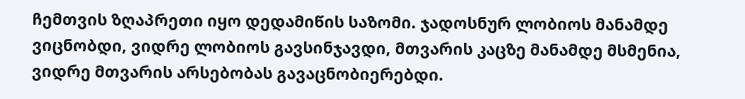ჩემთვის ზღაპრეთი იყო დედამიწის საზომი. ჯადოსნურ ლობიოს მანამდე ვიცნობდი, ვიდრე ლობიოს გავსინჯავდი, მთვარის კაცზე მანამდე მსმენია, ვიდრე მთვარის არსებობას გავაცნობიერებდი.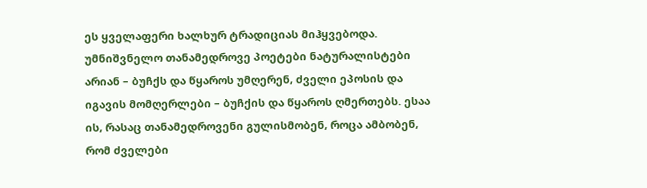ეს ყველაფერი ხალხურ ტრადიციას მიჰყვებოდა. უმნიშვნელო თანამედროვე პოეტები ნატურალისტები არიან – ბუჩქს და წყაროს უმღერენ, ძველი ეპოსის და იგავის მომღერლები – ბუჩქის და წყაროს ღმერთებს. ესაა ის, რასაც თანამედროვენი გულისმობენ, როცა ამბობენ, რომ ძველები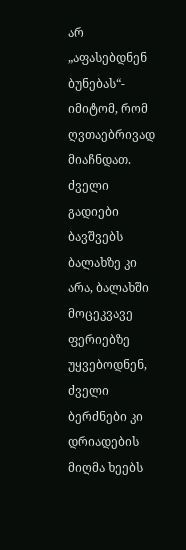არ „აფასებდნენ ბუნებას“- იმიტომ, რომ ღვთაებრივად მიაჩნდათ. ძველი გადიები ბავშვებს ბალახზე კი არა, ბალახში მოცეკვავე ფერიებზე უყვებოდნენ, ძველი ბერძნები კი დრიადების მიღმა ხეებს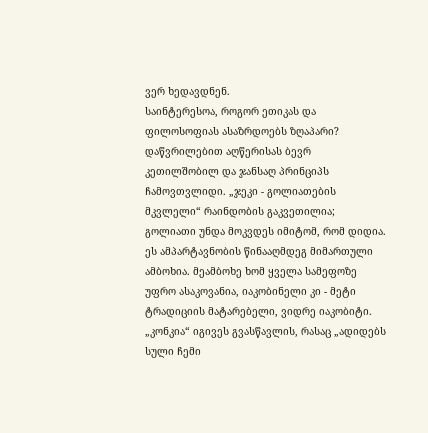ვერ ხედავდნენ.
საინტერესოა, როგორ ეთიკას და ფილოსოფიას ასაზრდოებს ზღაპარი? დაწვრილებით აღწერისას ბევრ კეთილშობილ და ჯანსაღ პრინციპს ჩამოვთვლიდი. „ჯეკი - გოლიათების მკვლელი“ რაინდობის გაკვეთილია; გოლიათი უნდა მოკვდეს იმიტომ, რომ დიდია. ეს ამპარტავნობის წინააღმდეგ მიმართული ამბოხია. მეამბოხე ხომ ყველა სამეფოზე უფრო ასაკოვანია, იაკობინელი კი - მეტი ტრადიციის მატარებელი, ვიდრე იაკობიტი. „კონკია“ იგივეს გვასწავლის, რასაც „ადიდებს სული ჩემი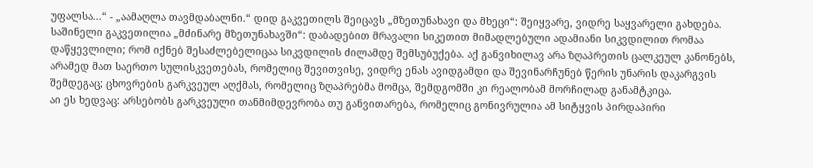უფალსა...“ - „აამაღლა თავმდაბალნი.“ დიდ გაკვეთილს შეიცავს „მზეთუნახავი და მხეცი“: შეიყვარე, ვიდრე საყვარელი გახდება. საშინელი გაკვეთილია „მძინარე მზეთუნახავში“: დაბადებით მრავალი სიკეთით მიმადლებული ადამიანი სიკვდილით რომაა დაწყევლილი; რომ იქნებ შესაძლებელიცაა სიკვდილის ძილამდე შემსუბუქება. აქ განვიხილავ არა ზღაპრეთის ცალკეულ კანონებს, არამედ მათ საერთო სულისკვეთებას, რომელიც შევითვისე, ვიდრე ენას ავიდგამდი და შევინარჩუნებ წერის უნარის დაკარგვის შემდეგაც; ცხოვრების გარკვეულ აღქმას, რომელიც ზღაპრებმა მომცა, შემდგომში კი რეალობამ მორჩილად განამტკიცა.
აი ეს ხედვაც: არსებობს გარკვეული თანმიმდევრობა თუ განვითარება, რომელიც გონივრულია ამ სიტყვის პირდაპირი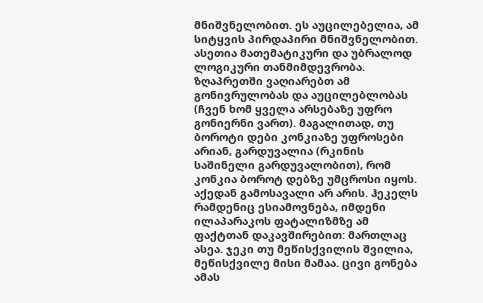მნიშვნელობით. ეს აუცილებელია, ამ სიტყვის პირდაპირი მნიშვნელობით. ასეთია მათემატიკური და უბრალოდ ლოგიკური თანმიმდევრობა. ზღაპრეთში ვაღიარებთ ამ გონივრულობას და აუცილებლობას (ჩვენ ხომ ყველა არსებაზე უფრო გონიერნი ვართ). მაგალითად, თუ ბოროტი დები კონკიაზე უფროსები არიან, გარდუვალია (რკინის საშინელი გარდუვალობით), რომ კონკია ბოროტ დებზე უმცროსი იყოს. აქედან გამოსავალი არ არის. ჰეკელს რამდენიც ესიამოვნება, იმდენი ილაპარაკოს ფატალიზმზე ამ ფაქტთან დაკავშირებით: მართლაც ასეა. ჯეკი თუ მეწისქვილის შვილია, მეწისქვილე მისი მამაა. ცივი გონება ამას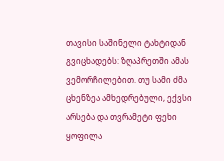თავისი საშინელი ტახტიდან გვიცხადებს: ზღაპრეთში ამას ვემორჩილებით. თუ სამი ძმა ცხენზეა ამხედრებული, ექვსი არსება და თვრამეტი ფეხი ყოფილა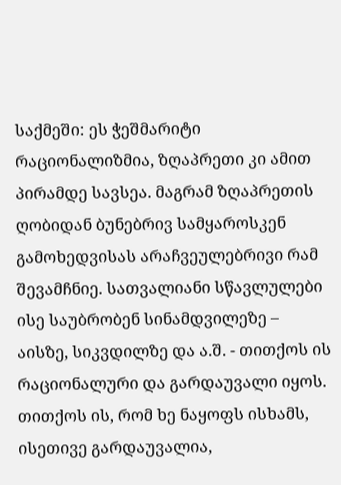საქმეში: ეს ჭეშმარიტი რაციონალიზმია, ზღაპრეთი კი ამით პირამდე სავსეა. მაგრამ ზღაპრეთის ღობიდან ბუნებრივ სამყაროსკენ გამოხედვისას არაჩვეულებრივი რამ შევამჩნიე. სათვალიანი სწავლულები ისე საუბრობენ სინამდვილეზე – აისზე, სიკვდილზე და ა.შ. - თითქოს ის რაციონალური და გარდაუვალი იყოს. თითქოს ის, რომ ხე ნაყოფს ისხამს, ისეთივე გარდაუვალია,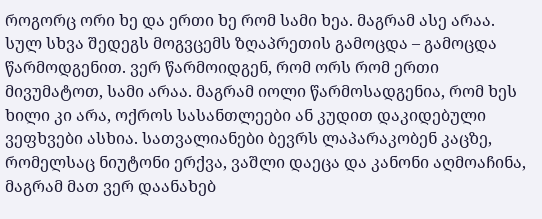როგორც ორი ხე და ერთი ხე რომ სამი ხეა. მაგრამ ასე არაა. სულ სხვა შედეგს მოგვცემს ზღაპრეთის გამოცდა – გამოცდა წარმოდგენით. ვერ წარმოიდგენ, რომ ორს რომ ერთი მივუმატოთ, სამი არაა. მაგრამ იოლი წარმოსადგენია, რომ ხეს ხილი კი არა, ოქროს სასანთლეები ან კუდით დაკიდებული ვეფხვები ასხია. სათვალიანები ბევრს ლაპარაკობენ კაცზე, რომელსაც ნიუტონი ერქვა, ვაშლი დაეცა და კანონი აღმოაჩინა, მაგრამ მათ ვერ დაანახებ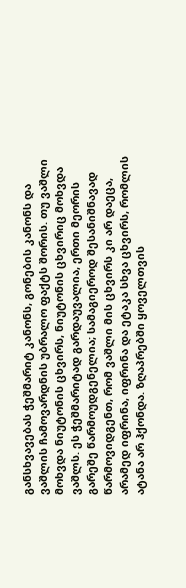განსხვავებას ჭეშმარიტ კანონს, გონების კანონს და ვაშლის ჩამოვარდნის უბრალო ფაქტს შორის. თუ ვაშლი მოხვდა ნიუტონის ცხვირს, ნიუტონის ცხვირიც მოხვდა ვაშლს. ეს ჭეშმარიტად გარდაუვალია, ერთი მეორის გარეშე წარმოუდგენელია; სამაგიეროდ შესანიშნავად წარმოვიდგენთ, რომ ვაშლი მის ცხვირს კი არ დაეცა, არამედ იფრინა, იფრინა და ეტაკა სხვა ცხვირს, რომლის ატანა არ ჰქონდა. ზღაპრებში ყოველთვის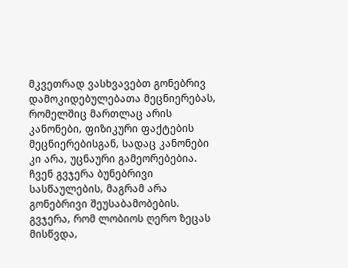მკვეთრად ვასხვავებთ გონებრივ დამოკიდებულებათა მეცნიერებას, რომელშიც მართლაც არის კანონები, ფიზიკური ფაქტების მეცნიერებისგან, სადაც კანონები კი არა, უცნაური გამეორებებია. ჩვენ გვჯერა ბუნებრივი სასწაულების, მაგრამ არა გონებრივი შეუსაბამობების. გვჯერა, რომ ლობიოს ღერო ზეცას მისწვდა,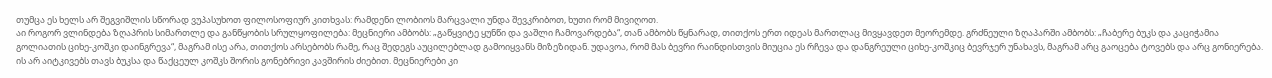თუმცა ეს ხელს არ შეგვიშლის სწორად ვუპასუხოთ ფილოსოფიურ კითხვას: რამდენი ლობიოს მარცვალი უნდა შევკრიბოთ, ხუთი რომ მივიღოთ.
აი როგორ ვლინდება ზღაპრის სიმართლე და განწყობის სრულყოფილება: მეცნიერი ამბობს: „გაწყვიტე ყუნწი და ვაშლი ჩამოვარდება“, თან ამბობს წყნარად, თითქოს ერთ იდეას მართლაც მივყავდეთ მეორემდე. გრძნეული ზღაპარში ამბობს: „ჩაბერე ბუკს და კაციჭამია გოლიათის ციხე-კოშკი დაინგრევა“, მაგრამ ისე არა, თითქოს არსებობს რამე, რაც შედეგს აუცილებლად გამოიყვანს მიზეზიდან. უდავოა, რომ მას ბევრი რაინდისთვის მიუცია ეს რჩევა და დანგრეული ციხე-კოშკიც ბევრჯერ უნახავს, მაგრამ არც გაოცება ტოვებს და არც გონიერება. ის არ აიტკივებს თავს ბუკსა და წაქცეულ კოშკს შორის გონებრივი კავშირის ძიებით. მეცნიერები კი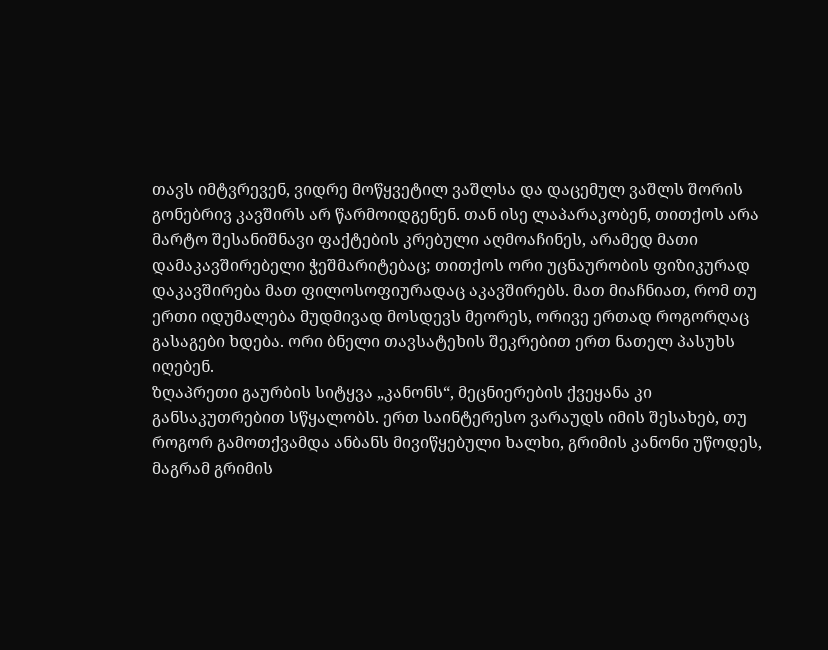თავს იმტვრევენ, ვიდრე მოწყვეტილ ვაშლსა და დაცემულ ვაშლს შორის გონებრივ კავშირს არ წარმოიდგენენ. თან ისე ლაპარაკობენ, თითქოს არა მარტო შესანიშნავი ფაქტების კრებული აღმოაჩინეს, არამედ მათი დამაკავშირებელი ჭეშმარიტებაც; თითქოს ორი უცნაურობის ფიზიკურად დაკავშირება მათ ფილოსოფიურადაც აკავშირებს. მათ მიაჩნიათ, რომ თუ ერთი იდუმალება მუდმივად მოსდევს მეორეს, ორივე ერთად როგორღაც გასაგები ხდება. ორი ბნელი თავსატეხის შეკრებით ერთ ნათელ პასუხს იღებენ.
ზღაპრეთი გაურბის სიტყვა „კანონს“, მეცნიერების ქვეყანა კი განსაკუთრებით სწყალობს. ერთ საინტერესო ვარაუდს იმის შესახებ, თუ როგორ გამოთქვამდა ანბანს მივიწყებული ხალხი, გრიმის კანონი უწოდეს, მაგრამ გრიმის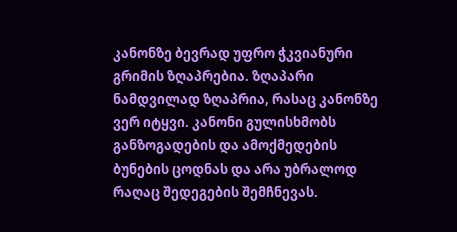კანონზე ბევრად უფრო ჭკვიანური გრიმის ზღაპრებია. ზღაპარი ნამდვილად ზღაპრია, რასაც კანონზე ვერ იტყვი. კანონი გულისხმობს განზოგადების და ამოქმედების ბუნების ცოდნას და არა უბრალოდ რაღაც შედეგების შემჩნევას.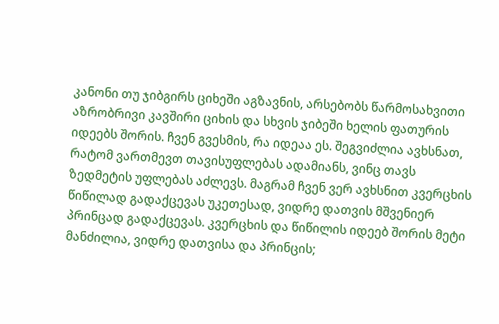კანონი თუ ჯიბგირს ციხეში აგზავნის, არსებობს წარმოსახვითი აზრობრივი კავშირი ციხის და სხვის ჯიბეში ხელის ფათურის იდეებს შორის. ჩვენ გვესმის, რა იდეაა ეს. შეგვიძლია ავხსნათ, რატომ ვართმევთ თავისუფლებას ადამიანს, ვინც თავს ზედმეტის უფლებას აძლევს. მაგრამ ჩვენ ვერ ავხსნით კვერცხის წიწილად გადაქცევას უკეთესად, ვიდრე დათვის მშვენიერ პრინცად გადაქცევას. კვერცხის და წიწილის იდეებ შორის მეტი მანძილია, ვიდრე დათვისა და პრინცის;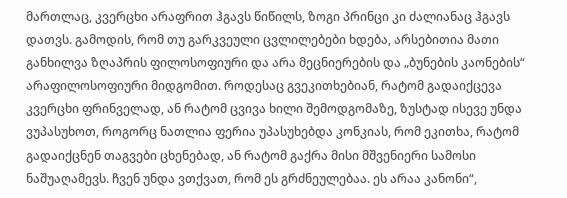მართლაც, კვერცხი არაფრით ჰგავს წიწილს, ზოგი პრინცი კი ძალიანაც ჰგავს დათვს. გამოდის, რომ თუ გარკვეული ცვლილებები ხდება, არსებითია მათი განხილვა ზღაპრის ფილოსოფიური და არა მეცნიერების და „ბუნების კაონების“ არაფილოსოფიური მიდგომით. როდესაც გვეკითხებიან, რატომ გადაიქცევა კვერცხი ფრინველად, ან რატომ ცვივა ხილი შემოდგომაზე, ზუსტად ისევე უნდა ვუპასუხოთ, როგორც ნათლია ფერია უპასუხებდა კონკიას, რომ ეკითხა, რატომ გადაიქცნენ თაგვები ცხენებად, ან რატომ გაქრა მისი მშვენიერი სამოსი ნაშუაღამევს. ჩვენ უნდა ვთქვათ, რომ ეს გრძნეულებაა. ეს არაა კანონი“,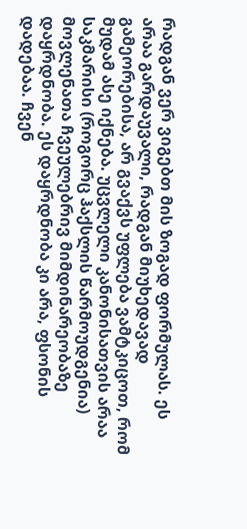რადგან ვერ ვიგებთ მის ზოგად ფორმულას. ეს არაა გარდაუვალი, რადგან მიუხედავად გამეორებისა, არ გვაქვს უფლება ვამტკიცოთ, რომ მუდამ ასე იქნება. უცვლელი კანონისათვის არაა საკმარისი (როგორც ჰაქსლის წარმოუდგენია) მოვლენათა ჩვეულებრივ მიმდინარეობაზე დაყრდნობა. ეს დაყრდნობა კი არა, ფსონის დადებაა. ჩვენ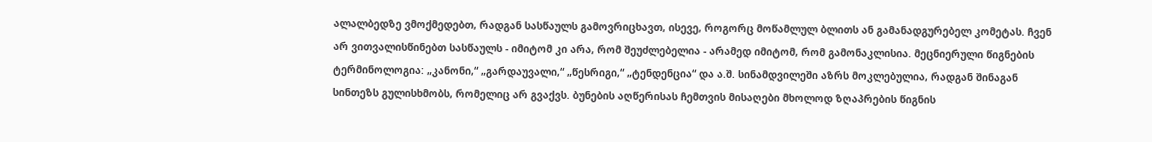ალალბედზე ვმოქმედებთ, რადგან სასწაულს გამოვრიცხავთ, ისევე, როგორც მოწამლულ ბლითს ან გამანადგურებელ კომეტას. ჩვენ არ ვითვალისწინებთ სასწაულს - იმიტომ კი არა, რომ შეუძლებელია - არამედ იმიტომ, რომ გამონაკლისია. მეცნიერული წიგნების ტერმინოლოგია: „კანონი,“ „გარდაუვალი,“ „წესრიგი,“ „ტენდენცია“ და ა.შ. სინამდვილეში აზრს მოკლებულია, რადგან შინაგან სინთეზს გულისხმობს, რომელიც არ გვაქვს. ბუნების აღწერისას ჩემთვის მისაღები მხოლოდ ზღაპრების წიგნის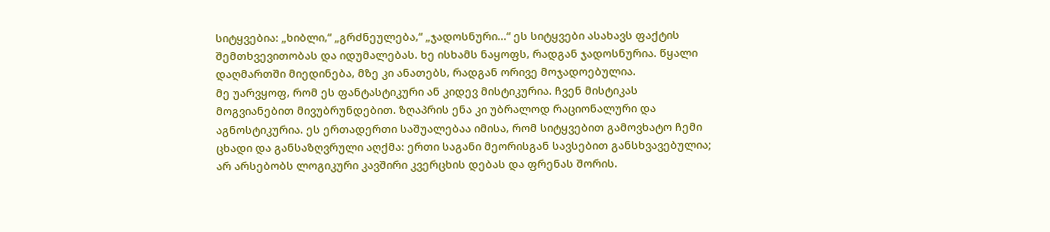სიტყვებია: „ხიბლი,“ „გრძნეულება,“ „ჯადოსნური...“ ეს სიტყვები ასახავს ფაქტის შემთხვევითობას და იდუმალებას. ხე ისხამს ნაყოფს, რადგან ჯადოსნურია. წყალი დაღმართში მიედინება, მზე კი ანათებს, რადგან ორივე მოჯადოებულია.
მე უარვყოფ, რომ ეს ფანტასტიკური ან კიდევ მისტიკურია. ჩვენ მისტიკას მოგვიანებით მივუბრუნდებით. ზღაპრის ენა კი უბრალოდ რაციონალური და აგნოსტიკურია. ეს ერთადერთი საშუალებაა იმისა, რომ სიტყვებით გამოვხატო ჩემი ცხადი და განსაზღვრული აღქმა: ერთი საგანი მეორისგან სავსებით განსხვავებულია; არ არსებობს ლოგიკური კავშირი კვერცხის დებას და ფრენას შორის.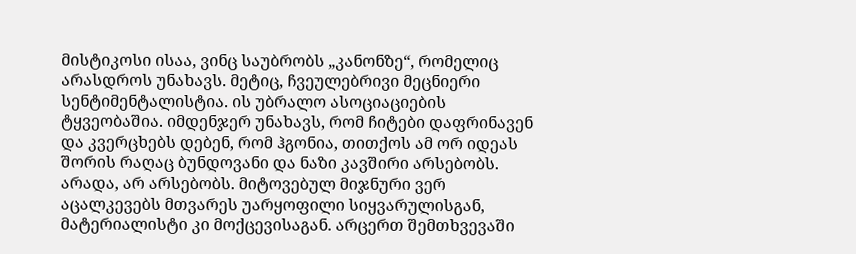მისტიკოსი ისაა, ვინც საუბრობს „კანონზე“, რომელიც არასდროს უნახავს. მეტიც, ჩვეულებრივი მეცნიერი სენტიმენტალისტია. ის უბრალო ასოციაციების ტყვეობაშია. იმდენჯერ უნახავს, რომ ჩიტები დაფრინავენ და კვერცხებს დებენ, რომ ჰგონია, თითქოს ამ ორ იდეას შორის რაღაც ბუნდოვანი და ნაზი კავშირი არსებობს. არადა, არ არსებობს. მიტოვებულ მიჯნური ვერ აცალკევებს მთვარეს უარყოფილი სიყვარულისგან, მატერიალისტი კი მოქცევისაგან. არცერთ შემთხვევაში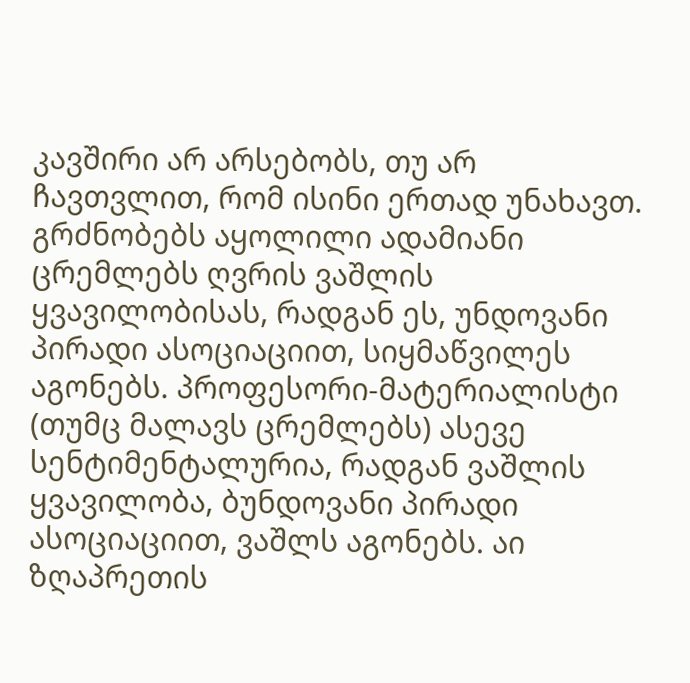კავშირი არ არსებობს, თუ არ ჩავთვლით, რომ ისინი ერთად უნახავთ. გრძნობებს აყოლილი ადამიანი ცრემლებს ღვრის ვაშლის ყვავილობისას, რადგან ეს, უნდოვანი პირადი ასოციაციით, სიყმაწვილეს აგონებს. პროფესორი-მატერიალისტი (თუმც მალავს ცრემლებს) ასევე სენტიმენტალურია, რადგან ვაშლის ყვავილობა, ბუნდოვანი პირადი ასოციაციით, ვაშლს აგონებს. აი ზღაპრეთის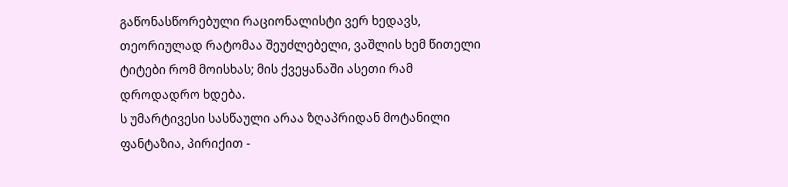გაწონასწორებული რაციონალისტი ვერ ხედავს, თეორიულად რატომაა შეუძლებელი, ვაშლის ხემ წითელი ტიტები რომ მოისხას; მის ქვეყანაში ასეთი რამ დროდადრო ხდება.
ს უმარტივესი სასწაული არაა ზღაპრიდან მოტანილი ფანტაზია, პირიქით -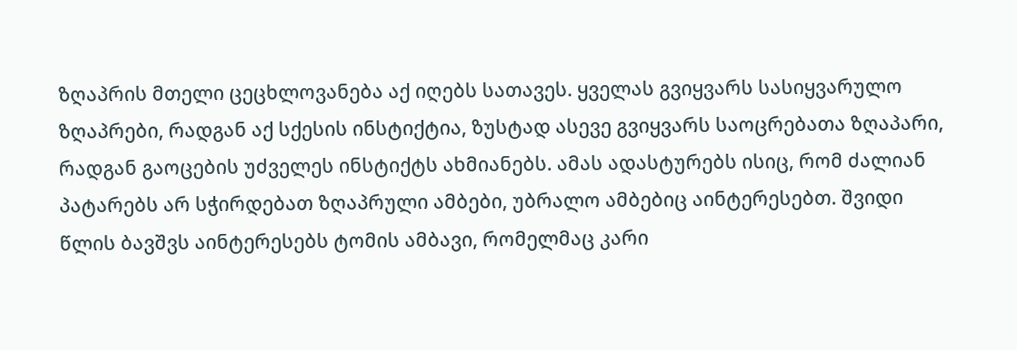ზღაპრის მთელი ცეცხლოვანება აქ იღებს სათავეს. ყველას გვიყვარს სასიყვარულო ზღაპრები, რადგან აქ სქესის ინსტიქტია, ზუსტად ასევე გვიყვარს საოცრებათა ზღაპარი, რადგან გაოცების უძველეს ინსტიქტს ახმიანებს. ამას ადასტურებს ისიც, რომ ძალიან პატარებს არ სჭირდებათ ზღაპრული ამბები, უბრალო ამბებიც აინტერესებთ. შვიდი წლის ბავშვს აინტერესებს ტომის ამბავი, რომელმაც კარი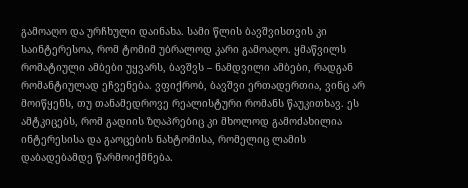გამოაღო და ურჩხული დაინახა. სამი წლის ბავშვისთვის კი საინტერესოა, რომ ტომიმ უბრალოდ კარი გამოაღო. ყმაწვილს რომატიული ამბები უყვარს, ბავშვს – ნამდვილი ამბები, რადგან რომანტიულად ეჩვენება. ვფიქრობ, ბავშვი ერთადერთია, ვინც არ მოიწყენს, თუ თანამედროვე რეალისტური რომანს წაუკითხავ. ეს ამტკიცებს, რომ გადიის ზღაპრებიც კი მხოლოდ გამოძახილია ინტერესისა და გაოცების ნახტომისა, რომელიც ლამის დაბადებამდე წარმოიქმნება.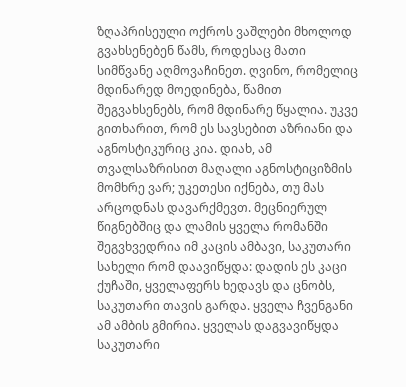ზღაპრისეული ოქროს ვაშლები მხოლოდ გვახსენებენ წამს, როდესაც მათი სიმწვანე აღმოვაჩინეთ. ღვინო, რომელიც მდინარედ მოედინება, წამით შეგვახსენებს, რომ მდინარე წყალია. უკვე გითხარით, რომ ეს სავსებით აზრიანი და აგნოსტიკურიც კია. დიახ, ამ თვალსაზრისით მაღალი აგნოსტიციზმის მომხრე ვარ; უკეთესი იქნება, თუ მას არცოდნას დავარქმევთ. მეცნიერულ წიგნებშიც და ლამის ყველა რომანში შეგვხვედრია იმ კაცის ამბავი, საკუთარი სახელი რომ დაავიწყდა: დადის ეს კაცი ქუჩაში, ყველაფერს ხედავს და ცნობს, საკუთარი თავის გარდა. ყველა ჩვენგანი ამ ამბის გმირია. ყველას დაგვავიწყდა საკუთარი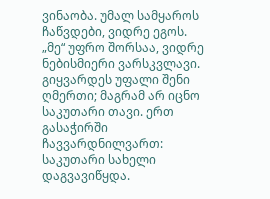ვინაობა. უმალ სამყაროს ჩაწვდები, ვიდრე ეგოს. „მე“ უფრო შორსაა, ვიდრე ნებისმიერი ვარსკვლავი. გიყვარდეს უფალი შენი ღმერთი; მაგრამ არ იცნო საკუთარი თავი. ერთ გასაჭირში ჩავვარდნილვართ: საკუთარი სახელი დაგვავიწყდა.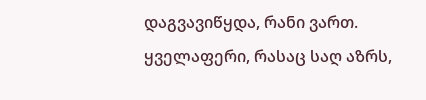დაგვავიწყდა, რანი ვართ. ყველაფერი, რასაც საღ აზრს,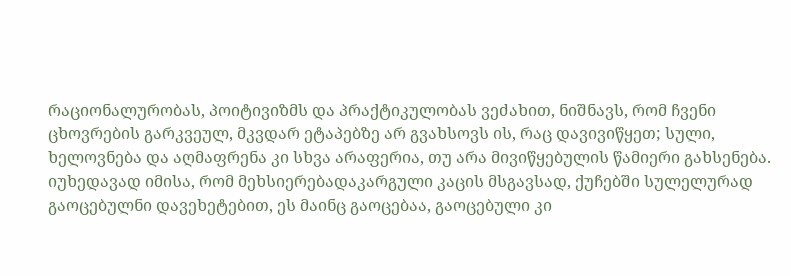რაციონალურობას, პოიტივიზმს და პრაქტიკულობას ვეძახით, ნიშნავს, რომ ჩვენი ცხოვრების გარკვეულ, მკვდარ ეტაპებზე არ გვახსოვს ის, რაც დავივიწყეთ; სული, ხელოვნება და აღმაფრენა კი სხვა არაფერია, თუ არა მივიწყებულის წამიერი გახსენება.
იუხედავად იმისა, რომ მეხსიერებადაკარგული კაცის მსგავსად, ქუჩებში სულელურად გაოცებულნი დავეხეტებით, ეს მაინც გაოცებაა, გაოცებული კი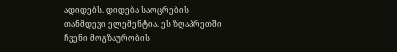ადიდებს. დიდება საოცრების თანმდევი ელემენტია. ეს ზღაპრეთში ჩვენი მოგზაურობის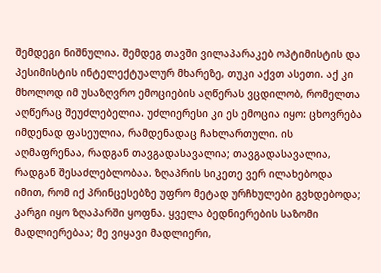შემდეგი ნიშნულია. შემდეგ თავში ვილაპარაკებ ოპტიმისტის და პესიმისტის ინტელექტუალურ მხარეზე, თუკი აქვთ ასეთი. აქ კი მხოლოდ იმ უსაზღვრო ემოციების აღწერას ვცდილობ, რომელთა აღწერაც შეუძლებელია. უძლიერესი კი ეს ემოცია იყო: ცხოვრება იმდენად ფასეულია, რამდენადაც ჩახლართული. ის აღმაფრენაა, რადგან თავგადასავალია; თავგადასავალია, რადგან შესაძლებლობაა. ზღაპრის სიკეთე ვერ ილახებოდა იმით, რომ იქ პრინცესებზე უფრო მეტად ურჩხულები გვხდებოდა; კარგი იყო ზღაპარში ყოფნა. ყველა ბედნიერების საზომი მადლიერებაა; მე ვიყავი მადლიერი,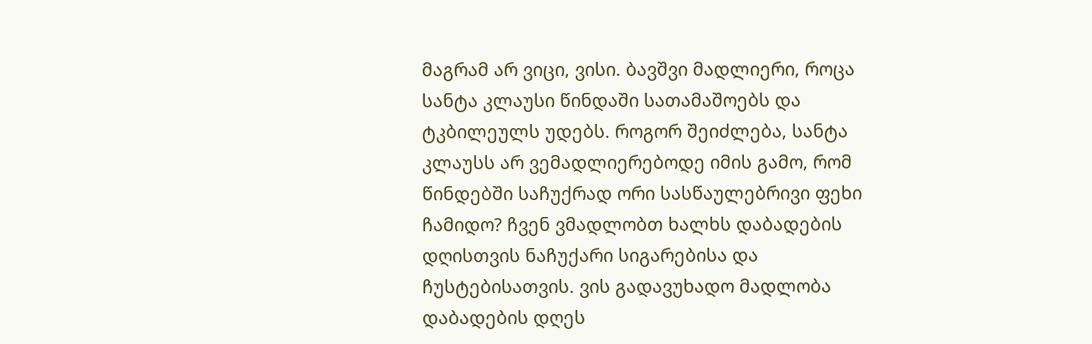მაგრამ არ ვიცი, ვისი. ბავშვი მადლიერი, როცა სანტა კლაუსი წინდაში სათამაშოებს და ტკბილეულს უდებს. როგორ შეიძლება, სანტა კლაუსს არ ვემადლიერებოდე იმის გამო, რომ წინდებში საჩუქრად ორი სასწაულებრივი ფეხი ჩამიდო? ჩვენ ვმადლობთ ხალხს დაბადების დღისთვის ნაჩუქარი სიგარებისა და ჩუსტებისათვის. ვის გადავუხადო მადლობა დაბადების დღეს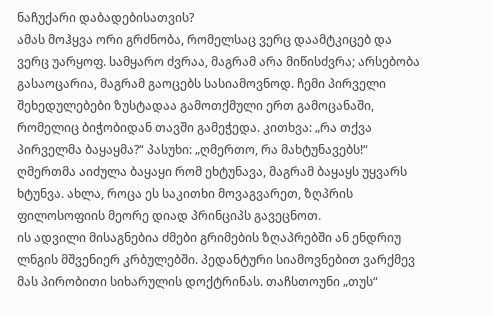ნაჩუქარი დაბადებისათვის?
ამას მოჰყვა ორი გრძნობა, რომელსაც ვერც დაამტკიცებ და ვერც უარყოფ. სამყარო ძვრაა, მაგრამ არა მიწისძვრა; არსებობა გასაოცარია, მაგრამ გაოცებს სასიამოვნოდ. ჩემი პირველი შეხედულებები ზუსტადაა გამოთქმული ერთ გამოცანაში, რომელიც ბიჭობიდან თავში გამეჭედა. კითხვა: „რა თქვა პირველმა ბაყაყმა?“ პასუხი: „ღმერთო, რა მახტუნავებს!“ ღმერთმა აიძულა ბაყაყი რომ ეხტუნავა, მაგრამ ბაყაყს უყვარს ხტუნვა. ახლა, როცა ეს საკითხი მოვაგვარეთ, ზღპრის ფილოსოფიის მეორე დიად პრინციპს გავეცნოთ.
ის ადვილი მისაგნებია ძმები გრიმების ზღაპრებში ან ენდრიუ ლნგის მშვენიერ კრბულებში. პედანტური სიამოვნებით ვარქმევ მას პირობითი სიხარულის დოქტრინას. თაჩსთოუნი „თუს“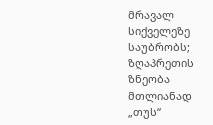მრავალ სიქველეზე საუბრობს; ზღაპრეთის ზნეობა მთლიანად „თუს“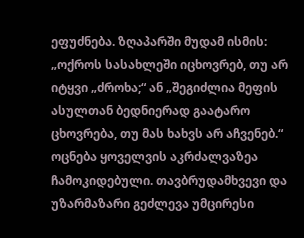ეფუძნება. ზღაპარში მუდამ ისმის: „ოქროს სასახლეში იცხოვრებ, თუ არ იტყვი „ძროხა;“ ან „შეგიძლია მეფის ასულთან ბედნიერად გაატარო ცხოვრება, თუ მას ხახვს არ აჩვენებ.“ ოცნება ყოველვის აკრძალვაზეა ჩამოკიდებული. თავბრუდამხვევი და უზარმაზარი გეძლევა უმცირესი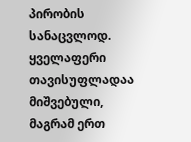პირობის სანაცვლოდ. ყველაფერი თავისუფლადაა მიშვებული, მაგრამ ერთ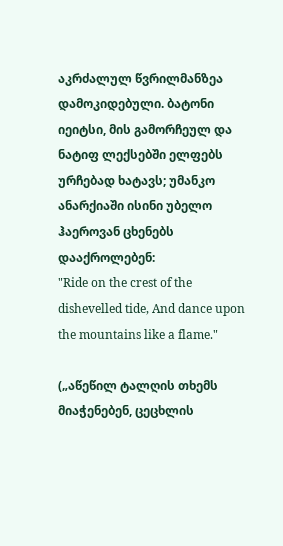აკრძალულ წვრილმანზეა დამოკიდებული. ბატონი იეიტსი, მის გამორჩეულ და ნატიფ ლექსებში ელფებს ურჩებად ხატავს; უმანკო ანარქიაში ისინი უბელო ჰაეროვან ცხენებს დააქროლებენ:
"Ride on the crest of the dishevelled tide, And dance upon the mountains like a flame."

(„აწეწილ ტალღის თხემს მიაჭენებენ, ცეცხლის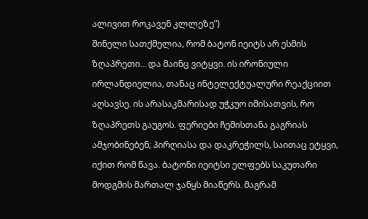ალივით როკავენ კლლეზე“)
შინელი სათქმელია, რომ ბატონ იეიტს არ ესმის ზღაპრეთი... და მაინც ვიტყვი. ის ირონიული ირლანდიელია, თანაც ინტელექტუალური რეაქციით აღსავსე. ის არასაკმარისად უჭკუო იმისათვის, რო ზღაპრეთს გაუგოს. ფერიები ჩემისთანა გაგრიას ამჯობინებენ; პირღიასა და დაკრეჭილს, საითაც ეტყვი, იქით რომ წავა. ბატონი იეიტსი ელფებს საკუთარი მოდგმის მართალ ჯანყს მიაწერს. მაგრამ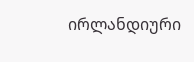ირლანდიური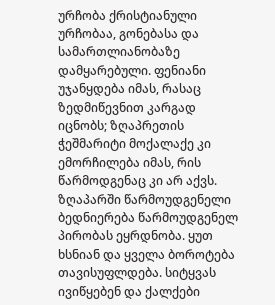ურჩობა ქრისტიანული ურჩობაა, გონებასა და სამართლიანობაზე დამყარებული. ფენიანი უჯანყდება იმას, რასაც ზედმიწევნით კარგად იცნობს; ზღაპრეთის ჭეშმარიტი მოქალაქე კი ემორჩილება იმას, რის წარმოდგენაც კი არ აქვს. ზღაპარში წარმოუდგენელი ბედნიერება წარმოუდგენელ პირობას ეყრდნობა. ყუთ ხსნიან და ყველა ბოროტება თავისუფლდება. სიტყვას ივიწყებენ და ქალქები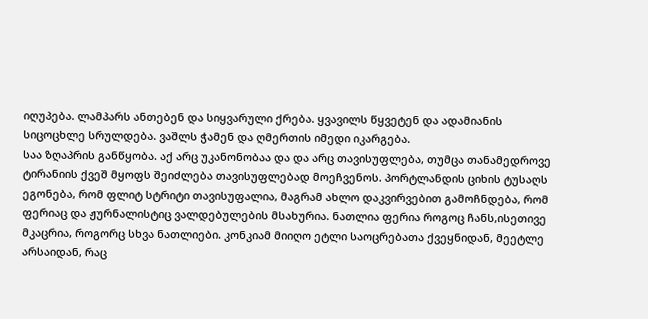იღუპება. ლამპარს ანთებენ და სიყვარული ქრება. ყვავილს წყვეტენ და ადამიანის სიცოცხლე სრულდება. ვაშლს ჭამენ და ღმერთის იმედი იკარგება.
საა ზღაპრის განწყობა. აქ არც უკანონობაა და და არც თავისუფლება, თუმცა თანამედროვე ტირანიის ქვეშ მყოფს შეიძლება თავისუფლებად მოეჩვენოს. პორტლანდის ციხის ტუსაღს ეგონება, რომ ფლიტ სტრიტი თავისუფალია, მაგრამ ახლო დაკვირვებით გამოჩნდება, რომ ფერიაც და ჟურნალისტიც ვალდებულების მსახურია. ნათლია ფერია როგოც ჩანს,ისეთივე მკაცრია, როგორც სხვა ნათლიები. კონკიამ მიიღო ეტლი საოცრებათა ქვეყნიდან, მეეტლე არსაიდან, რაც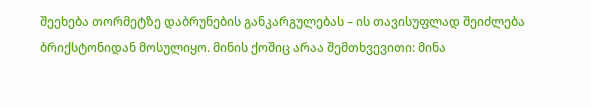შეეხება თორმეტზე დაბრუნების განკარგულებას – ის თავისუფლად შეიძლება ბრიქსტონიდან მოსულიყო. მინის ქოშიც არაა შემთხვევითი: მინა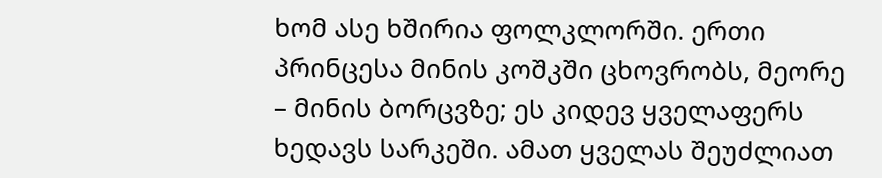ხომ ასე ხშირია ფოლკლორში. ერთი პრინცესა მინის კოშკში ცხოვრობს, მეორე – მინის ბორცვზე; ეს კიდევ ყველაფერს ხედავს სარკეში. ამათ ყველას შეუძლიათ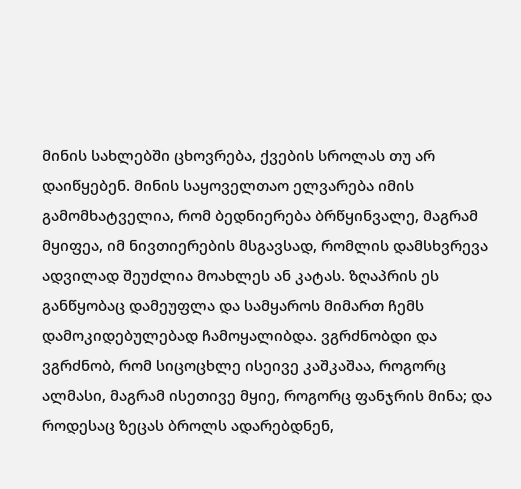მინის სახლებში ცხოვრება, ქვების სროლას თუ არ დაიწყებენ. მინის საყოველთაო ელვარება იმის გამომხატველია, რომ ბედნიერება ბრწყინვალე, მაგრამ მყიფეა, იმ ნივთიერების მსგავსად, რომლის დამსხვრევა ადვილად შეუძლია მოახლეს ან კატას. ზღაპრის ეს განწყობაც დამეუფლა და სამყაროს მიმართ ჩემს დამოკიდებულებად ჩამოყალიბდა. ვგრძნობდი და ვგრძნობ, რომ სიცოცხლე ისეივე კაშკაშაა, როგორც ალმასი, მაგრამ ისეთივე მყიე, როგორც ფანჯრის მინა; და როდესაც ზეცას ბროლს ადარებდნენ,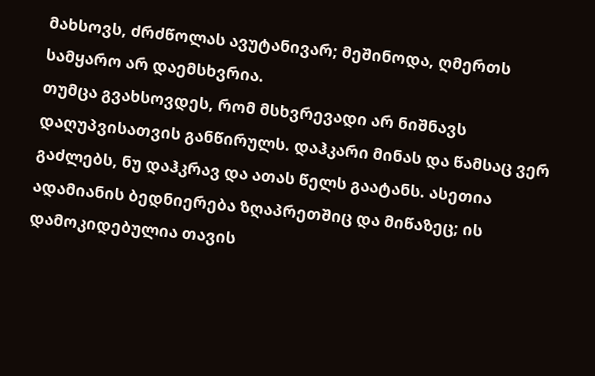მახსოვს, ძრძწოლას ავუტანივარ; მეშინოდა, ღმერთს სამყარო არ დაემსხვრია.
თუმცა გვახსოვდეს, რომ მსხვრევადი არ ნიშნავს დაღუპვისათვის განწირულს. დაჰკარი მინას და წამსაც ვერ გაძლებს, ნუ დაჰკრავ და ათას წელს გაატანს. ასეთია ადამიანის ბედნიერება ზღაპრეთშიც და მიწაზეც; ის დამოკიდებულია თავის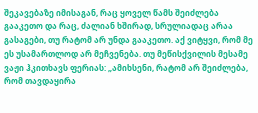შეკავებაზე იმისაგან, რაც ყოველ წამს შეიძლება გააკეთო და რაც, ძალიან ხშირად, სრულიადაც არაა გასაგები, თუ რატომ არ უნდა გააკეთო. აქ ვიტყვი, რომ მე ეს უსამართლოდ არ მეჩვენება. თუ მეწისქვილის მესამე ვაჟი ჰკითხავს ფერიას: „ამიხსენი, რატომ არ შეიძლება, რომ თავდაყირა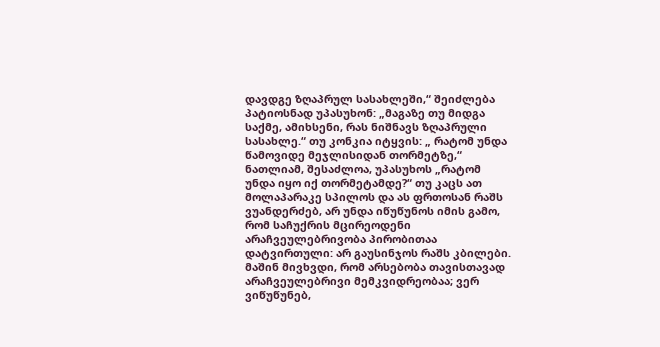დავდგე ზღაპრულ სასახლეში,“ შეიძლება პატიოსნად უპასუხონ: „მაგაზე თუ მიდგა საქმე, ამიხსენი, რას ნიშნავს ზღაპრული სასახლე.“ თუ კონკია იტყვის: „ რატომ უნდა წამოვიდე მეჯლისიდან თორმეტზე,“ ნათლიამ, შესაძლოა, უპასუხოს „რატომ უნდა იყო იქ თორმეტამდე?“ თუ კაცს ათ მოლაპარაკე სპილოს და ას ფრთოსან რაშს ვუანდერძებ, არ უნდა იწუწუნოს იმის გამო, რომ საჩუქრის მცირეოდენი არაჩვეულებრივობა პირობითაა დატვირთული: არ გაუსინჯოს რაშს კბილები. მაშინ მივხვდი, რომ არსებობა თავისთავად არაჩვეულებრივი მემკვიდრეობაა; ვერ ვიწუწუნებ,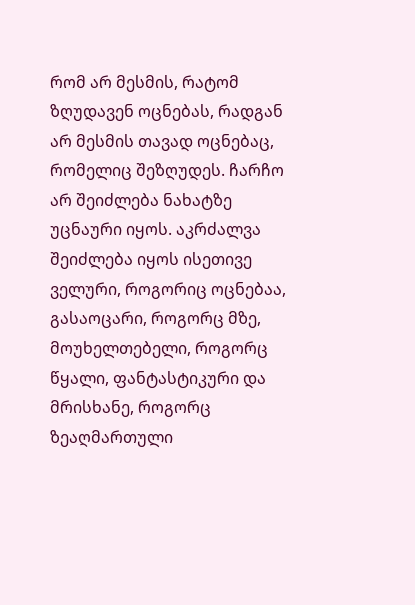რომ არ მესმის, რატომ ზღუდავენ ოცნებას, რადგან არ მესმის თავად ოცნებაც, რომელიც შეზღუდეს. ჩარჩო არ შეიძლება ნახატზე უცნაური იყოს. აკრძალვა შეიძლება იყოს ისეთივე ველური, როგორიც ოცნებაა, გასაოცარი, როგორც მზე, მოუხელთებელი, როგორც წყალი, ფანტასტიკური და მრისხანე, როგორც ზეაღმართული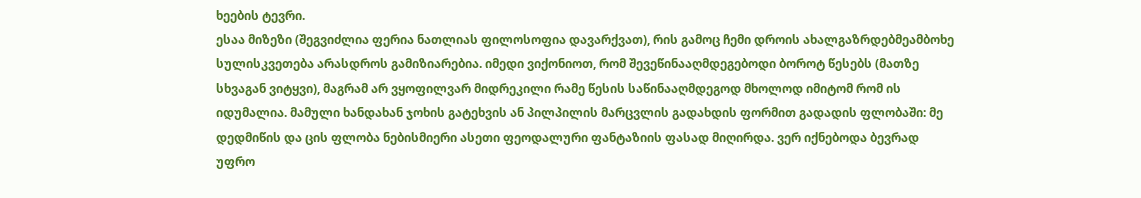ხეების ტევრი.
ესაა მიზეზი (შეგვიძლია ფერია ნათლიას ფილოსოფია დავარქვათ), რის გამოც ჩემი დროის ახალგაზრდებმეამბოხე სულისკვეთება არასდროს გამიზიარებია. იმედი ვიქონიოთ, რომ შევეწინააღმდეგებოდი ბოროტ წესებს (მათზე სხვაგან ვიტყვი), მაგრამ არ ვყოფილვარ მიდრეკილი რამე წესის საწინააღმდეგოდ მხოლოდ იმიტომ რომ ის იდუმალია. მამული ხანდახან ჯოხის გატეხვის ან პილპილის მარცვლის გადახდის ფორმით გადადის ფლობაში: მე დედმიწის და ცის ფლობა ნებისმიერი ასეთი ფეოდალური ფანტაზიის ფასად მიღირდა. ვერ იქნებოდა ბევრად უფრო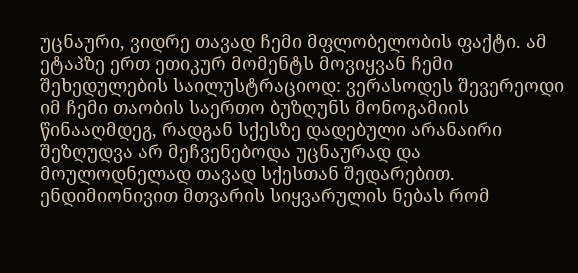უცნაური, ვიდრე თავად ჩემი მფლობელობის ფაქტი. ამ ეტაპზე ერთ ეთიკურ მომენტს მოვიყვან ჩემი შეხედულების საილუსტრაციოდ: ვერასოდეს შევერეოდი იმ ჩემი თაობის საერთო ბუზღუნს მონოგამიის წინააღმდეგ, რადგან სქესზე დადებული არანაირი შეზღუდვა არ მეჩვენებოდა უცნაურად და მოულოდნელად თავად სქესთან შედარებით. ენდიმიონივით მთვარის სიყვარულის ნებას რომ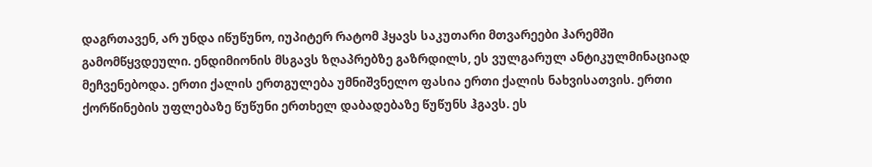დაგრთავენ, არ უნდა იწუწუნო, იუპიტერ რატომ ჰყავს საკუთარი მთვარეები ჰარემში გამომწყვდეული. ენდიმიონის მსგავს ზღაპრებზე გაზრდილს, ეს ვულგარულ ანტიკულმინაციად მეჩვენებოდა. ერთი ქალის ერთგულება უმნიშვნელო ფასია ერთი ქალის ნახვისათვის. ერთი ქორწინების უფლებაზე წუწუნი ერთხელ დაბადებაზე წუწუნს ჰგავს. ეს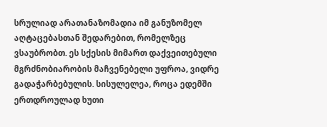სრულიად არათანაზომადია იმ განუზომელ აღტაცებასთან შედარებით, რომელზეც ვსაუბრობთ. ეს სქესის მიმართ დაქვეითებული მგრძნობიარობის მაჩვენებელი უფროა, ვიდრე გადაჭარბებულის. სისულელეა, როცა ედემში ერთდროულად ხუთი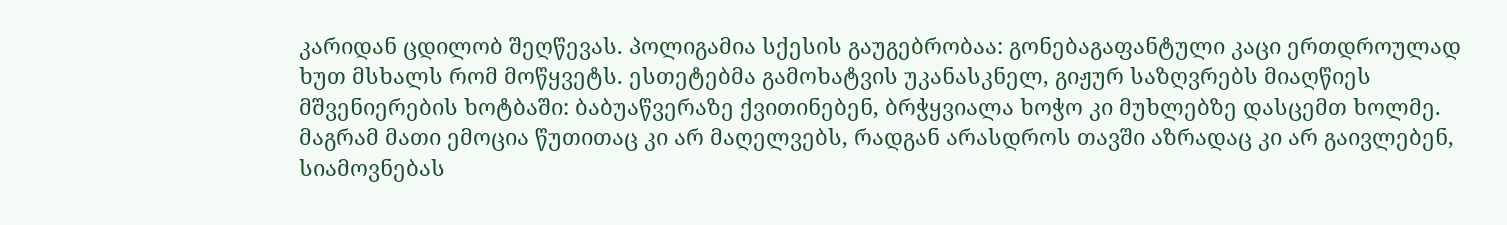კარიდან ცდილობ შეღწევას. პოლიგამია სქესის გაუგებრობაა: გონებაგაფანტული კაცი ერთდროულად ხუთ მსხალს რომ მოწყვეტს. ესთეტებმა გამოხატვის უკანასკნელ, გიჟურ საზღვრებს მიაღწიეს მშვენიერების ხოტბაში: ბაბუაწვერაზე ქვითინებენ, ბრჭყვიალა ხოჭო კი მუხლებზე დასცემთ ხოლმე. მაგრამ მათი ემოცია წუთითაც კი არ მაღელვებს, რადგან არასდროს თავში აზრადაც კი არ გაივლებენ, სიამოვნებას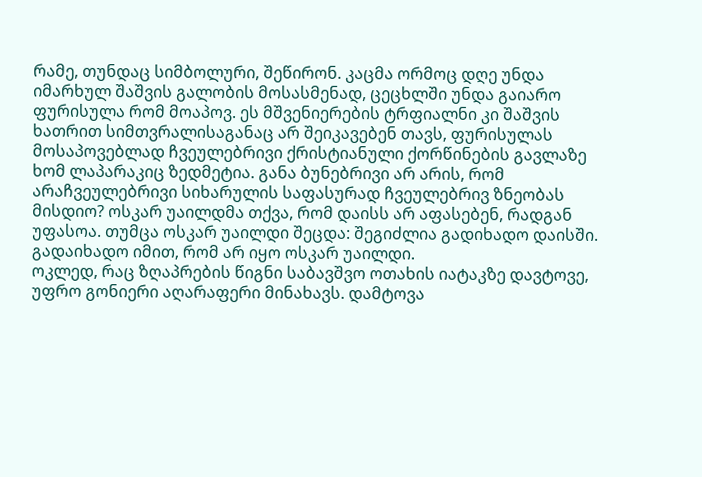რამე, თუნდაც სიმბოლური, შეწირონ. კაცმა ორმოც დღე უნდა იმარხულ შაშვის გალობის მოსასმენად, ცეცხლში უნდა გაიარო ფურისულა რომ მოაპოვ. ეს მშვენიერების ტრფიალნი კი შაშვის ხათრით სიმთვრალისაგანაც არ შეიკავებენ თავს, ფურისულას მოსაპოვებლად ჩვეულებრივი ქრისტიანული ქორწინების გავლაზე ხომ ლაპარაკიც ზედმეტია. განა ბუნებრივი არ არის, რომ არაჩვეულებრივი სიხარულის საფასურად ჩვეულებრივ ზნეობას მისდიო? ოსკარ უაილდმა თქვა, რომ დაისს არ აფასებენ, რადგან უფასოა. თუმცა ოსკარ უაილდი შეცდა: შეგიძლია გადიხადო დაისში. გადაიხადო იმით, რომ არ იყო ოსკარ უაილდი.
ოკლედ, რაც ზღაპრების წიგნი საბავშვო ოთახის იატაკზე დავტოვე, უფრო გონიერი აღარაფერი მინახავს. დამტოვა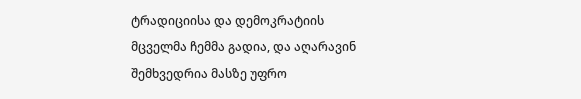ტრადიციისა და დემოკრატიის მცველმა ჩემმა გადია, და აღარავინ შემხვედრია მასზე უფრო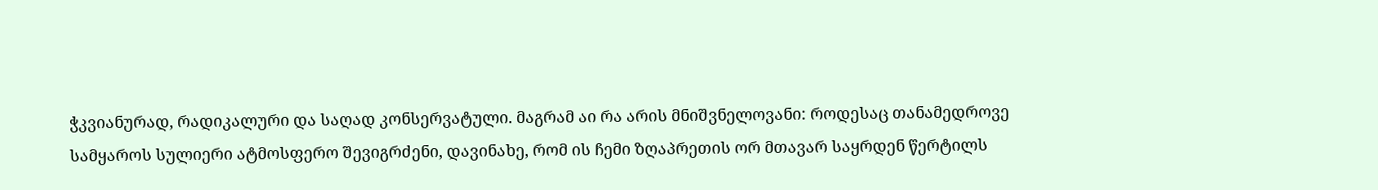ჭკვიანურად, რადიკალური და საღად კონსერვატული. მაგრამ აი რა არის მნიშვნელოვანი: როდესაც თანამედროვე სამყაროს სულიერი ატმოსფერო შევიგრძენი, დავინახე, რომ ის ჩემი ზღაპრეთის ორ მთავარ საყრდენ წერტილს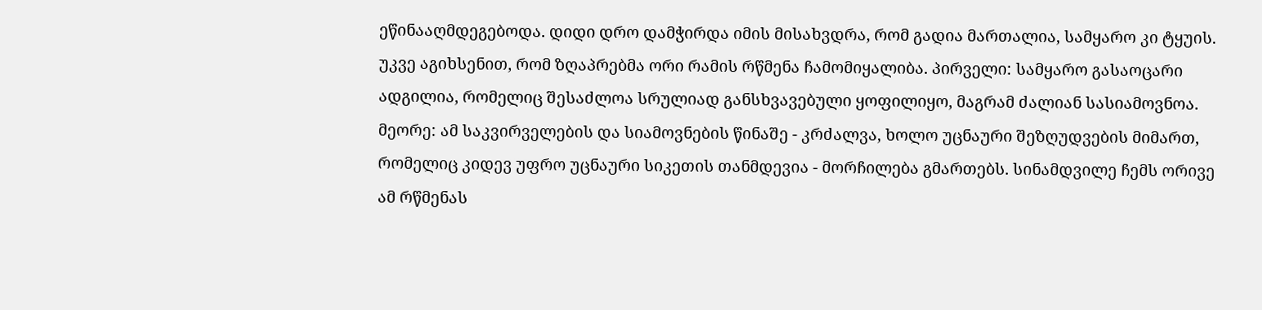ეწინააღმდეგებოდა. დიდი დრო დამჭირდა იმის მისახვდრა, რომ გადია მართალია, სამყარო კი ტყუის. უკვე აგიხსენით, რომ ზღაპრებმა ორი რამის რწმენა ჩამომიყალიბა. პირველი: სამყარო გასაოცარი ადგილია, რომელიც შესაძლოა სრულიად განსხვავებული ყოფილიყო, მაგრამ ძალიან სასიამოვნოა. მეორე: ამ საკვირველების და სიამოვნების წინაშე - კრძალვა, ხოლო უცნაური შეზღუდვების მიმართ, რომელიც კიდევ უფრო უცნაური სიკეთის თანმდევია - მორჩილება გმართებს. სინამდვილე ჩემს ორივე ამ რწმენას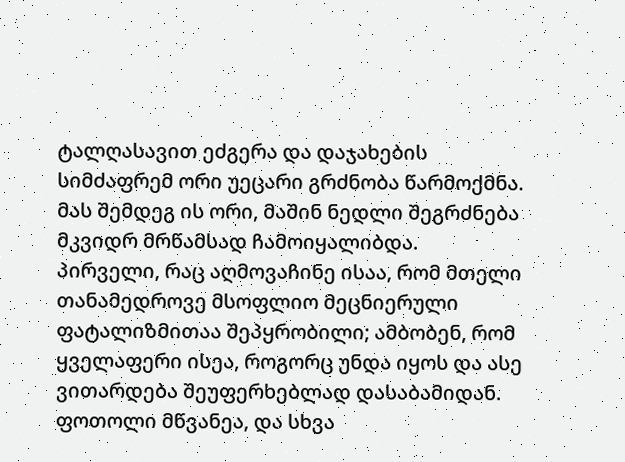ტალღასავით ეძგერა და დაჯახების სიმძაფრემ ორი უეცარი გრძნობა წარმოქმნა. მას შემდეგ ის ორი, მაშინ ნედლი შეგრძნება მკვიდრ მრწამსად ჩამოიყალიბდა.
პირველი, რაც აღმოვაჩინე ისაა, რომ მთელი თანამედროვე მსოფლიო მეცნიერული ფატალიზმითაა შეპყრობილი; ამბობენ, რომ ყველაფერი ისეა, როგორც უნდა იყოს და ასე ვითარდება შეუფერხებლად დასაბამიდან. ფოთოლი მწვანეა, და სხვა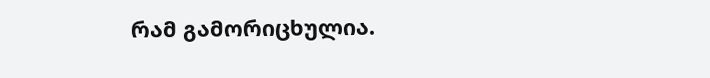რამ გამორიცხულია.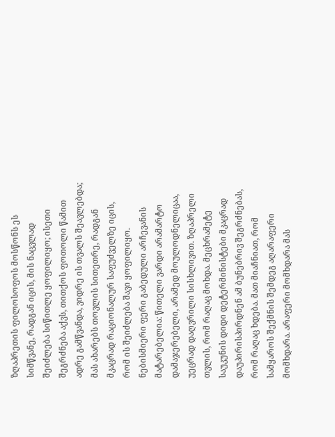ზღაპრეთის ფილოსოფოს მოსწონს ეს სიმწვანე, რადგან იცის, მის ნაცვლად შეიძლება სიწითლე ყოფილიყო; ისეთი შეგრძნება აქვს, თითქოს ფოთოლი წამით ადრე გამწვანდა, ვიდრე ის თვალს შეავლებდა; მას ახარებს თოვლის სითეთრე, რადგან მკაცრად რაციონალურ საფუძველზე იცის, რომ ის შეიძლება შავი ყოფილიყო. ნებისმიერი ფერი გაბედული არჩევანის მატარებელია: წითელი ვარდი არამარტო დამაჯერებელი, არამედ მოულოდნელიცაა, უეცრად დაღვრილი სისხლივით. ზღაპრელი თვლის, რომ რაღაც მოხდა. მეცხრამეტე საუკუნის დიდი დეტერმინისტები მკაცრად დაუპირისპირდნენ ამ ბუნებრივ შეგრძნებას, რომ რაღაც ხდება. მათ მიაჩნიათ, რომ სამყაროს შექმნის შემდეგ აღარაფერი მომხდარა. არაფერი მომხდარა მას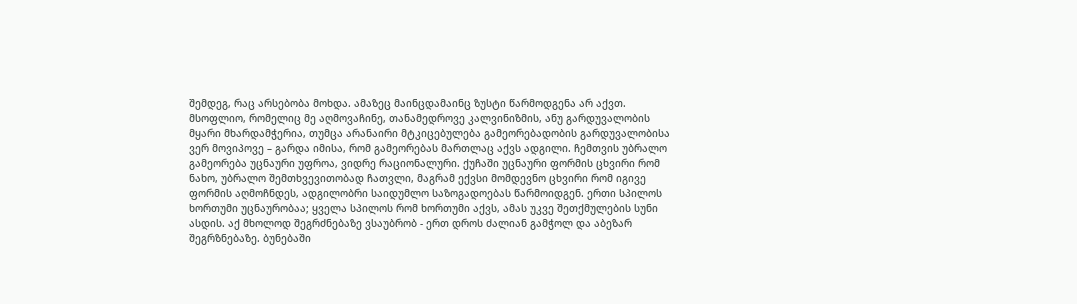შემდეგ, რაც არსებობა მოხდა. ამაზეც მაინცდამაინც ზუსტი წარმოდგენა არ აქვთ.
მსოფლიო, რომელიც მე აღმოვაჩინე, თანამედროვე კალვინიზმის, ანუ გარდუვალობის მყარი მხარდამჭერია, თუმცა არანაირი მტკიცებულება გამეორებადობის გარდუვალობისა ვერ მოვიპოვე – გარდა იმისა, რომ გამეორებას მართლაც აქვს ადგილი. ჩემთვის უბრალო გამეორება უცნაური უფროა, ვიდრე რაციონალური. ქუჩაში უცნაური ფორმის ცხვირი რომ ნახო, უბრალო შემთხვევითობად ჩათვლი, მაგრამ ექვსი მომდევნო ცხვირი რომ იგივე ფორმის აღმოჩნდეს, ადგილობრი საიდუმლო საზოგადოებას წარმოიდგენ. ერთი სპილოს ხორთუმი უცნაურობაა; ყველა სპილოს რომ ხორთუმი აქვს, ამას უკვე შეთქმულების სუნი ასდის. აქ მხოლოდ შეგრძნებაზე ვსაუბრობ - ერთ დროს ძალიან გამჭოლ და აბეზარ შეგრზნებაზე. ბუნებაში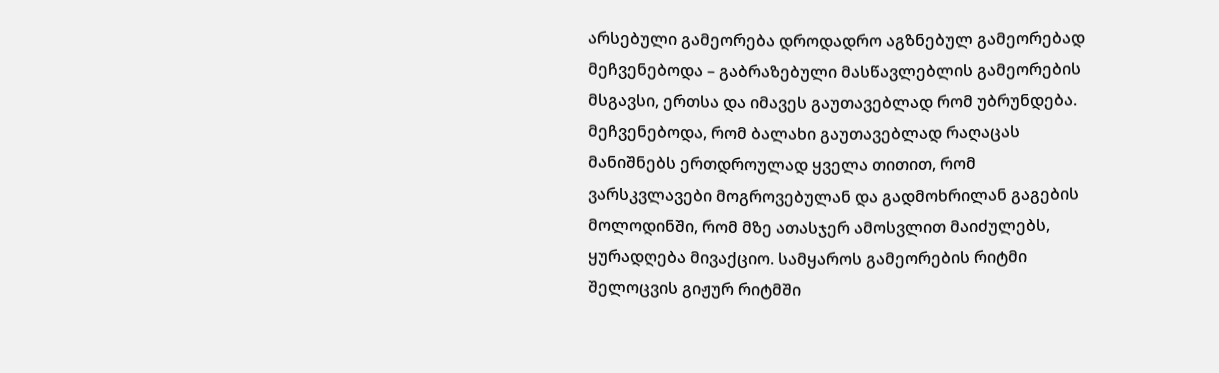არსებული გამეორება დროდადრო აგზნებულ გამეორებად მეჩვენებოდა – გაბრაზებული მასწავლებლის გამეორების მსგავსი, ერთსა და იმავეს გაუთავებლად რომ უბრუნდება. მეჩვენებოდა, რომ ბალახი გაუთავებლად რაღაცას მანიშნებს ერთდროულად ყველა თითით, რომ ვარსკვლავები მოგროვებულან და გადმოხრილან გაგების მოლოდინში, რომ მზე ათასჯერ ამოსვლით მაიძულებს, ყურადღება მივაქციო. სამყაროს გამეორების რიტმი შელოცვის გიჟურ რიტმში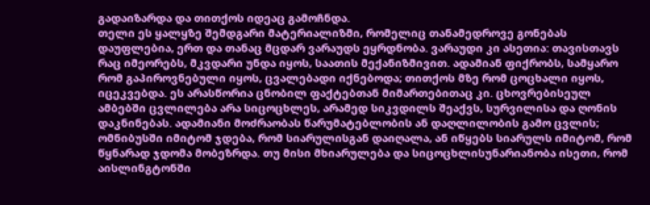გადაიზარდა და თითქოს იდეაც გამოჩნდა.
თელი ეს ყალყზე შემდგარი მატერიალიზმი, რომელიც თანამედროვე გონებას დაუფლებია, ერთ და თანაც მცდარ ვარაუდს ეყრდნობა. ვარაუდი კი ასეთია: თავისთავს რაც იმეორებს, მკვდარი უნდა იყოს, საათის მექანიზმივით. ადამიან ფიქრობს, სამყარო რომ გაპიროვნებული იყოს, ცვალებადი იქნებოდა; თითქოს მზე რომ ცოცხალი იყოს, იცეკვებდა. ეს არასწორია ცნობილ ფაქტებთან მიმართებითაც კი. ცხოვრებისეულ ამბებში ცვლილება არა სიცოცხლეს, არამედ სიკვდილს შეაქვს, სურვილისა და ღონის დაკნინებას. ადამიანი მოძრაობას წარუმატებლობის ან დაღლილობის გამო ცვლის; ომნიბუსში იმიტომ ჯდება, რომ სიარულისგან დაიღალა, ან იწყებს სიარულს იმიტომ, რომ წყნარად ჯდომა მობეზრდა. თუ მისი მხიარულება და სიცოცხლისუნარიანობა ისეთი, რომ აისლინგტონში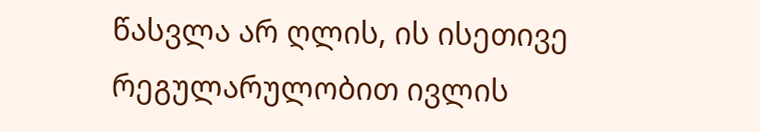წასვლა არ ღლის, ის ისეთივე რეგულარულობით ივლის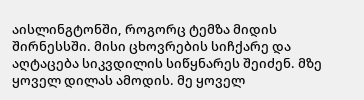აისლინგტონში, როგორც ტემზა მიდის შირნესსში. მისი ცხოვრების სიჩქარე და აღტაცება სიკვდილის სიწყნარეს შეიძენ. მზე ყოველ დილას ამოდის. მე ყოველ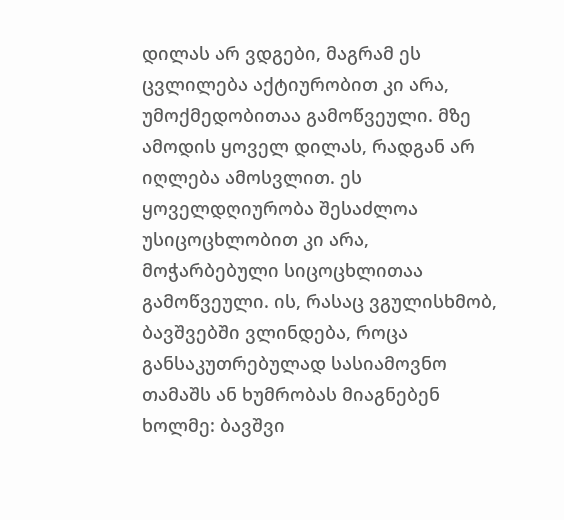დილას არ ვდგები, მაგრამ ეს ცვლილება აქტიურობით კი არა, უმოქმედობითაა გამოწვეული. მზე ამოდის ყოველ დილას, რადგან არ იღლება ამოსვლით. ეს ყოველდღიურობა შესაძლოა უსიცოცხლობით კი არა, მოჭარბებული სიცოცხლითაა გამოწვეული. ის, რასაც ვგულისხმობ, ბავშვებში ვლინდება, როცა განსაკუთრებულად სასიამოვნო თამაშს ან ხუმრობას მიაგნებენ ხოლმე: ბავშვი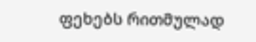ფეხებს რითმულად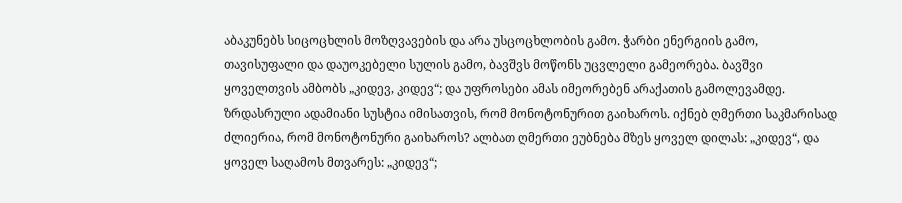აბაკუნებს სიცოცხლის მოზღვავების და არა უსცოცხლობის გამო. ჭარბი ენერგიის გამო, თავისუფალი და დაუოკებელი სულის გამო, ბავშვს მოწონს უცვლელი გამეორება. ბავშვი ყოველთვის ამბობს „კიდევ, კიდევ“; და უფროსები ამას იმეორებენ არაქათის გამოლევამდე. ზრდასრული ადამიანი სუსტია იმისათვის, რომ მონოტონურით გაიხაროს. იქნებ ღმერთი საკმარისად ძლიერია, რომ მონოტონური გაიხაროს? ალბათ ღმერთი ეუბნება მზეს ყოველ დილას: „კიდევ“, და ყოველ საღამოს მთვარეს: „კიდევ“;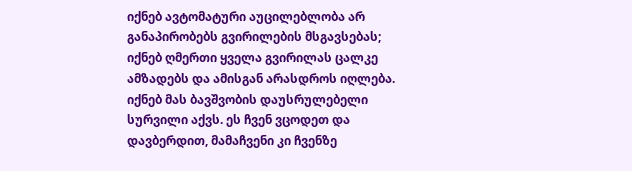იქნებ ავტომატური აუცილებლობა არ განაპირობებს გვირილების მსგავსებას; იქნებ ღმერთი ყველა გვირილას ცალკე ამზადებს და ამისგან არასდროს იღლება. იქნებ მას ბავშვობის დაუსრულებელი სურვილი აქვს. ეს ჩვენ ვცოდეთ და დავბერდით, მამაჩვენი კი ჩვენზე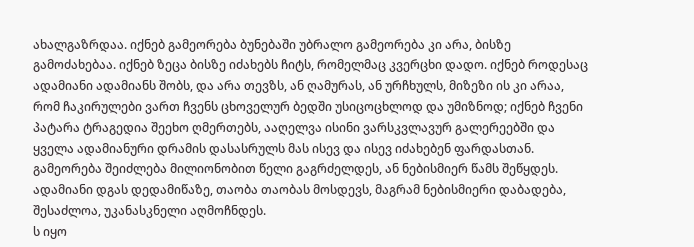ახალგაზრდაა. იქნებ გამეორება ბუნებაში უბრალო გამეორება კი არა, ბისზე გამოძახებაა. იქნებ ზეცა ბისზე იძახებს ჩიტს, რომელმაც კვერცხი დადო. იქნებ როდესაც ადამიანი ადამიანს შობს, და არა თევზს, ან ღამურას, ან ურჩხულს, მიზეზი ის კი არაა, რომ ჩაკირულები ვართ ჩვენს ცხოველურ ბედში უსიცოცხლოდ და უმიზნოდ; იქნებ ჩვენი პატარა ტრაგედია შეეხო ღმერთებს, ააღელვა ისინი ვარსკვლავურ გალერეებში და ყველა ადამიანური დრამის დასასრულს მას ისევ და ისევ იძახებენ ფარდასთან. გამეორება შეიძლება მილიონობით წელი გაგრძელდეს, ან ნებისმიერ წამს შეწყდეს. ადამიანი დგას დედამიწაზე, თაობა თაობას მოსდევს, მაგრამ ნებისმიერი დაბადება, შესაძლოა, უკანასკნელი აღმოჩნდეს.
ს იყო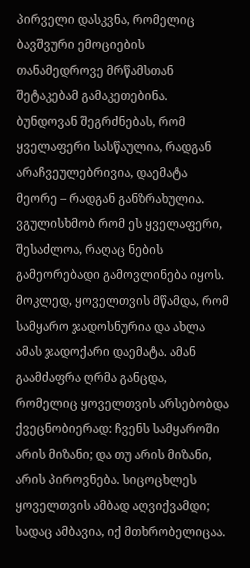პირველი დასკვნა, რომელიც ბავშვური ემოციების თანამედროვე მრწამსთან შეტაკებამ გამაკეთებინა. ბუნდოვან შეგრძნებას, რომ ყველაფერი სასწაულია, რადგან არაჩვეულებრივია, დაემატა მეორე – რადგან განზრახულია. ვგულისხმობ რომ ეს ყველაფერი, შესაძლოა, რაღაც ნების გამეორებადი გამოვლინება იყოს. მოკლედ, ყოველთვის მწამდა, რომ სამყარო ჯადოსნურია და ახლა ამას ჯადოქარი დაემატა. ამან გაამძაფრა ღრმა განცდა, რომელიც ყოველთვის არსებობდა ქვეცნობიერად: ჩვენს სამყაროში არის მიზანი; და თუ არის მიზანი, არის პიროვნება. სიცოცხლეს ყოველთვის ამბად აღვიქვამდი; სადაც ამბავია, იქ მთხრობელიცაა.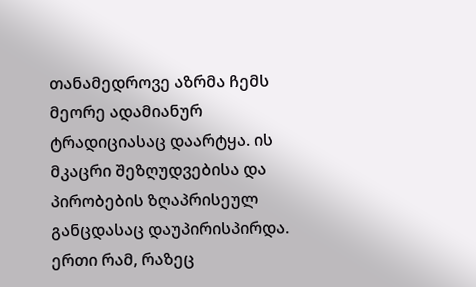თანამედროვე აზრმა ჩემს მეორე ადამიანურ ტრადიციასაც დაარტყა. ის მკაცრი შეზღუდვებისა და პირობების ზღაპრისეულ განცდასაც დაუპირისპირდა. ერთი რამ, რაზეც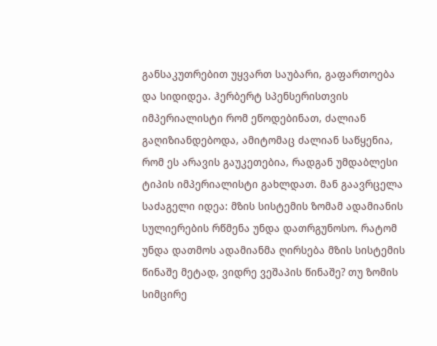განსაკუთრებით უყვართ საუბარი, გაფართოება და სიდიდეა. ჰერბერტ სპენსერისთვის იმპერიალისტი რომ ეწოდებინათ, ძალიან გაღიზიანდებოდა, ამიტომაც ძალიან საწყენია, რომ ეს არავის გაუკეთებია, რადგან უმდაბლესი ტიპის იმპერიალისტი გახლდათ. მან გაავრცელა საძაგელი იდეა: მზის სისტემის ზომამ ადამიანის სულიერების რწმენა უნდა დათრგუნოსო. რატომ უნდა დათმოს ადამიანმა ღირსება მზის სისტემის წინაშე მეტად, ვიდრე ვეშაპის წინაშე? თუ ზომის სიმცირე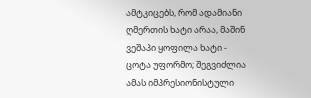ამტკიცებს, რომ ადამიანი ღმერთის ხატი არაა, მაშინ ვეშაპი ყოფილა ხატი - ცოტა უფორმო; შეგვიძლია ამას იმპრესიონისტული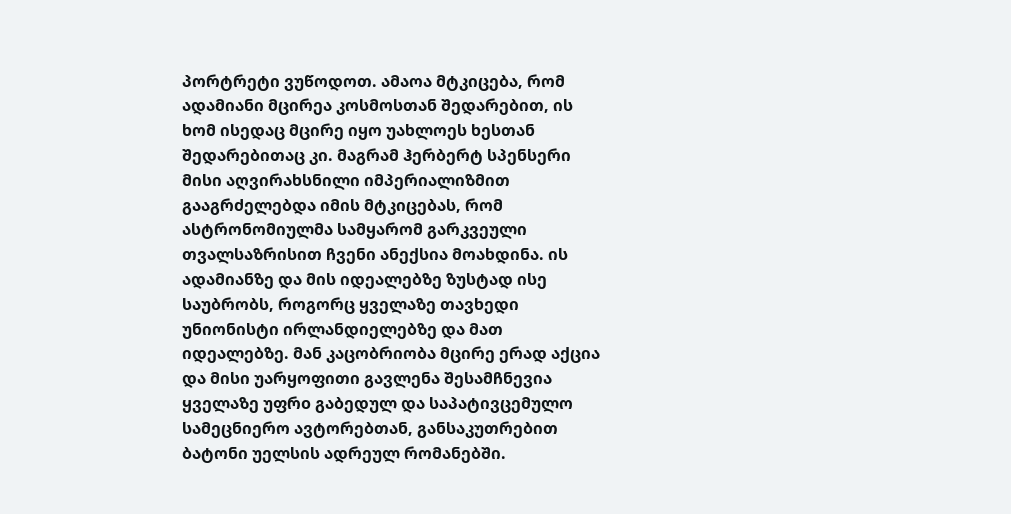პორტრეტი ვუწოდოთ. ამაოა მტკიცება, რომ ადამიანი მცირეა კოსმოსთან შედარებით, ის ხომ ისედაც მცირე იყო უახლოეს ხესთან შედარებითაც კი. მაგრამ ჰერბერტ სპენსერი მისი აღვირახსნილი იმპერიალიზმით გააგრძელებდა იმის მტკიცებას, რომ ასტრონომიულმა სამყარომ გარკვეული თვალსაზრისით ჩვენი ანექსია მოახდინა. ის ადამიანზე და მის იდეალებზე ზუსტად ისე საუბრობს, როგორც ყველაზე თავხედი უნიონისტი ირლანდიელებზე და მათ იდეალებზე. მან კაცობრიობა მცირე ერად აქცია და მისი უარყოფითი გავლენა შესამჩნევია ყველაზე უფრo გაბედულ და საპატივცემულო სამეცნიერო ავტორებთან, განსაკუთრებით ბატონი უელსის ადრეულ რომანებში.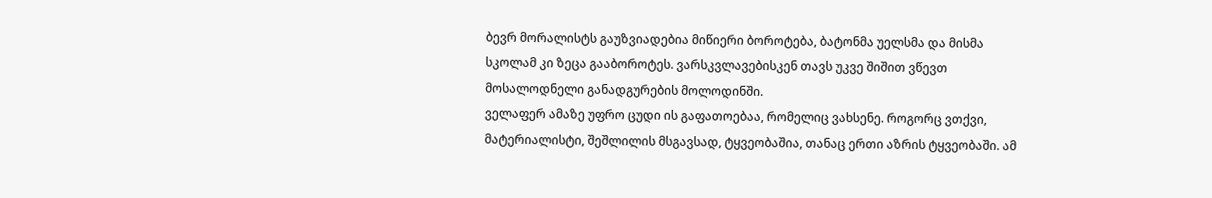ბევრ მორალისტს გაუზვიადებია მიწიერი ბოროტება, ბატონმა უელსმა და მისმა სკოლამ კი ზეცა გააბოროტეს. ვარსკვლავებისკენ თავს უკვე შიშით ვწევთ მოსალოდნელი განადგურების მოლოდინში.
ველაფერ ამაზე უფრო ცუდი ის გაფათოებაა, რომელიც ვახსენე. როგორც ვთქვი, მატერიალისტი, შეშლილის მსგავსად, ტყვეობაშია, თანაც ერთი აზრის ტყვეობაში. ამ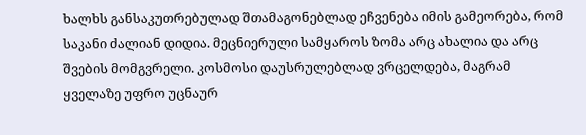ხალხს განსაკუთრებულად შთამაგონებლად ეჩვენება იმის გამეორება, რომ საკანი ძალიან დიდია. მეცნიერული სამყაროს ზომა არც ახალია და არც შვების მომგვრელი. კოსმოსი დაუსრულებლად ვრცელდება, მაგრამ ყველაზე უფრო უცნაურ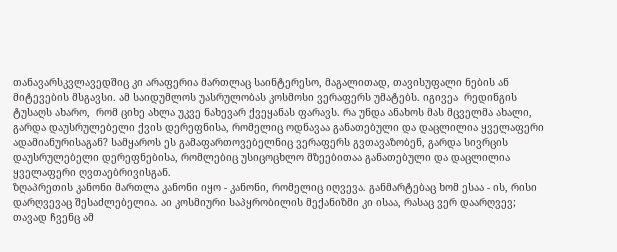თანავარსკვლავედშიც კი არაფერია მართლაც საინტერესო, მაგალითად, თავისუფალი ნების ან მიტევების მსგავსი. ამ საიდუმლოს უასრულობას კოსმოსი ვერაფერს უმატებს. იგივეა  რედინგის ტუსაღს ახარო,  რომ ციხე ახლა უკვე ნახევარ ქვეყანას ფარავს. რა უნდა ანახოს მას მცველმა ახალი, გარდა დაუსრულებელი ქვის დერეფნისა, რომელიც ოდნავაა განათებული და დაცლილია ყველაფერი ადამიანურისაგან? სამყაროს ეს გამაფართოვებელნიც ვერაფერს გვთავაზობენ, გარდა სივრცის დაუსრულებელი დერეფნებისა, რომლებიც უსიცოცხლო მზეებითაა განათებული და დაცლილია ყველაფერი ღვთაებრივისგან.
ზღაპრეთის კანონი მართლა კანონი იყო - კანონი, რომელიც იღვევა. განმარტებაც ხომ ესაა - ის, რისი დარღვევაც შესაძლებელია. აი კოსმიური საპყრობილის მექანიზმი კი ისაა, რასაც ვერ დაარღვევ; თავად ჩვენც ამ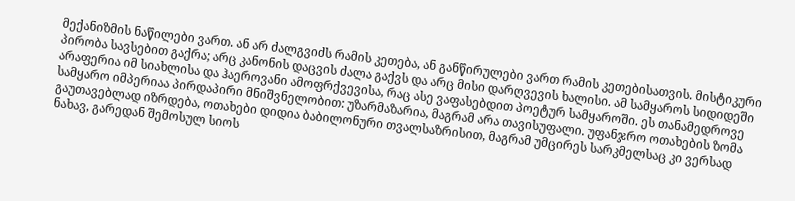მექანიზმის ნაწილები ვართ. ან არ ძალგვიძს რამის კეთება, ან განწირულები ვართ რამის კეთებისათვის. მისტიკური პირობა სავსებით გაქრა; არც კანონის დაცვის ძალა გაქვს და არც მისი დარღვევის ხალისი. ამ სამყაროს სიდიდეში არაფერია იმ სიახლისა და ჰაეროვანი ამოფრქვევისა, რაც ასე ვაფასებდით პოეტურ სამყაროში. ეს თანამედროვე სამყარო იმპერიაა პირდაპირი მნიშვნელობით: უზარმაზარია, მაგრამ არა თავისუფალი. უფანჯრო ოთახების ზომა გაუთავებლად იზრდება, ოთახები დიდია ბაბილონური თვალსაზრისით, მაგრამ უმცირეს სარკმელსაც კი ვერსად ნახავ, გარედან შემოსულ სიოს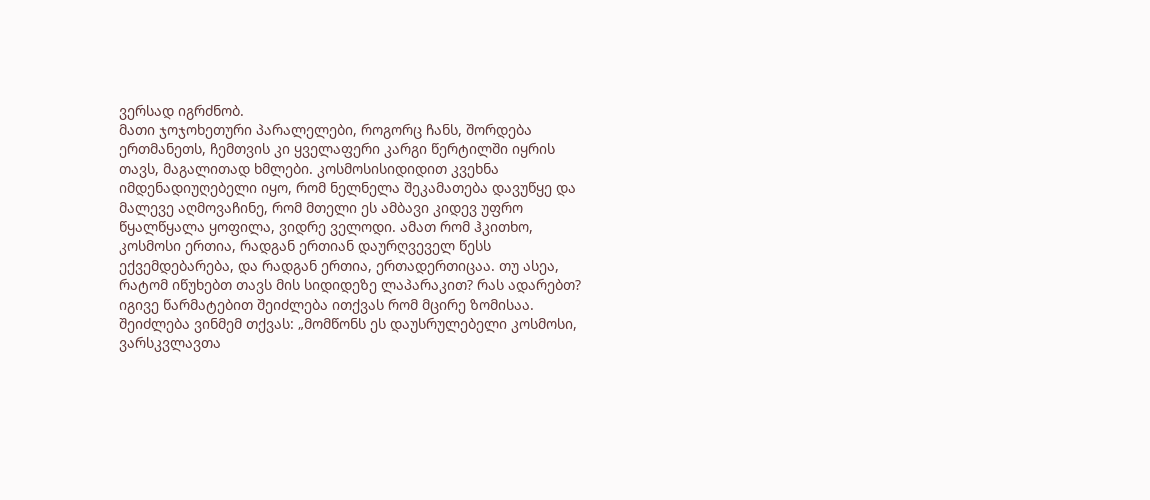ვერსად იგრძნობ.
მათი ჯოჯოხეთური პარალელები, როგორც ჩანს, შორდება ერთმანეთს, ჩემთვის კი ყველაფერი კარგი წერტილში იყრის თავს, მაგალითად ხმლები. კოსმოსისიდიდით კვეხნა იმდენადიუღებელი იყო, რომ ნელნელა შეკამათება დავუწყე და მალევე აღმოვაჩინე, რომ მთელი ეს ამბავი კიდევ უფრო წყალწყალა ყოფილა, ვიდრე ველოდი. ამათ რომ ჰკითხო, კოსმოსი ერთია, რადგან ერთიან დაურღვეველ წესს ექვემდებარება, და რადგან ერთია, ერთადერთიცაა. თუ ასეა, რატომ იწუხებთ თავს მის სიდიდეზე ლაპარაკით? რას ადარებთ? იგივე წარმატებით შეიძლება ითქვას რომ მცირე ზომისაა. შეიძლება ვინმემ თქვას: „მომწონს ეს დაუსრულებელი კოსმოსი, ვარსკვლავთა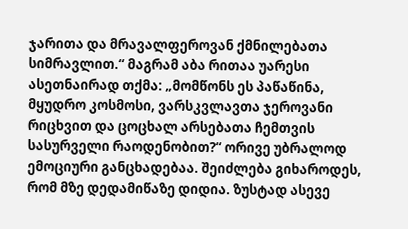ჯარითა და მრავალფეროვან ქმნილებათა სიმრავლით.“ მაგრამ აბა რითაა უარესი ასეთნაირად თქმა: „მომწონს ეს პაწაწინა, მყუდრო კოსმოსი, ვარსკვლავთა ჯეროვანი რიცხვით და ცოცხალ არსებათა ჩემთვის სასურველი რაოდენობით?“ ორივე უბრალოდ ემოციური განცხადებაა. შეიძლება გიხაროდეს, რომ მზე დედამიწაზე დიდია. ზუსტად ასევე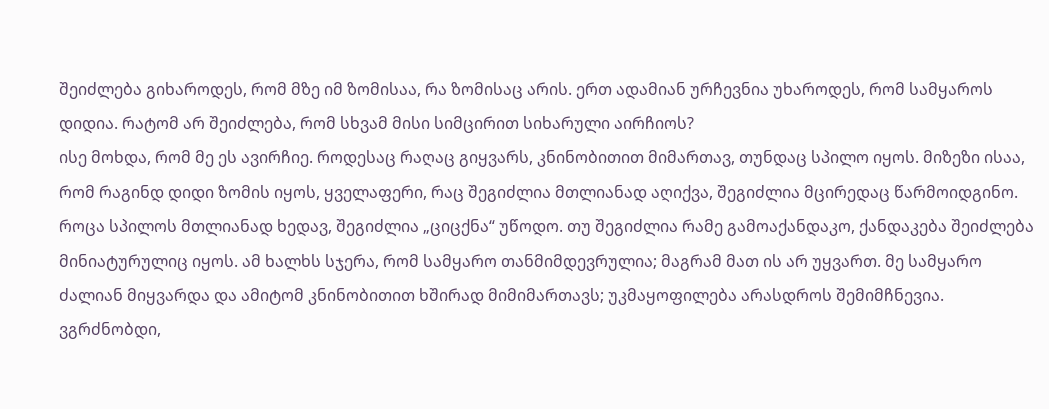შეიძლება გიხაროდეს, რომ მზე იმ ზომისაა, რა ზომისაც არის. ერთ ადამიან ურჩევნია უხაროდეს, რომ სამყაროს დიდია. რატომ არ შეიძლება, რომ სხვამ მისი სიმცირით სიხარული აირჩიოს?
ისე მოხდა, რომ მე ეს ავირჩიე. როდესაც რაღაც გიყვარს, კნინობითით მიმართავ, თუნდაც სპილო იყოს. მიზეზი ისაა, რომ რაგინდ დიდი ზომის იყოს, ყველაფერი, რაც შეგიძლია მთლიანად აღიქვა, შეგიძლია მცირედაც წარმოიდგინო. როცა სპილოს მთლიანად ხედავ, შეგიძლია „ციცქნა“ უწოდო. თუ შეგიძლია რამე გამოაქანდაკო, ქანდაკება შეიძლება მინიატურულიც იყოს. ამ ხალხს სჯერა, რომ სამყარო თანმიმდევრულია; მაგრამ მათ ის არ უყვართ. მე სამყარო ძალიან მიყვარდა და ამიტომ კნინობითით ხშირად მიმიმართავს; უკმაყოფილება არასდროს შემიმჩნევია. ვგრძნობდი,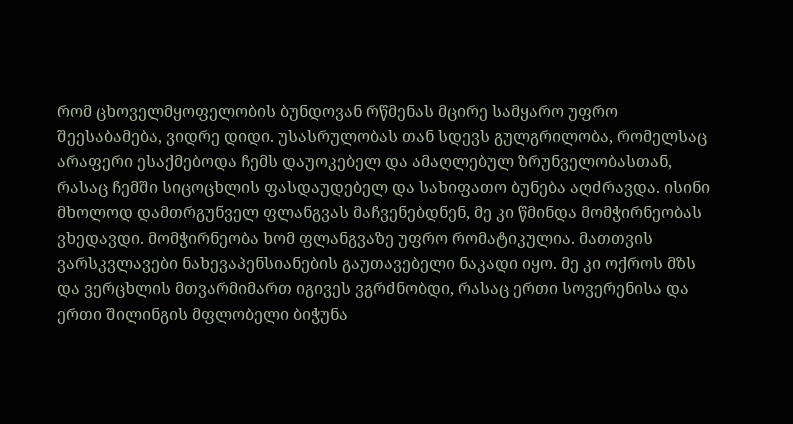რომ ცხოველმყოფელობის ბუნდოვან რწმენას მცირე სამყარო უფრო შეესაბამება, ვიდრე დიდი. უსასრულობას თან სდევს გულგრილობა, რომელსაც არაფერი ესაქმებოდა ჩემს დაუოკებელ და ამაღლებულ ზრუნველობასთან, რასაც ჩემში სიცოცხლის ფასდაუდებელ და სახიფათო ბუნება აღძრავდა. ისინი მხოლოდ დამთრგუნველ ფლანგვას მაჩვენებდნენ, მე კი წმინდა მომჭირნეობას ვხედავდი. მომჭირნეობა ხომ ფლანგვაზე უფრო რომატიკულია. მათთვის ვარსკვლავები ნახევაპენსიანების გაუთავებელი ნაკადი იყო. მე კი ოქროს მზს და ვერცხლის მთვარმიმართ იგივეს ვგრძნობდი, რასაც ერთი სოვერენისა და ერთი შილინგის მფლობელი ბიჭუნა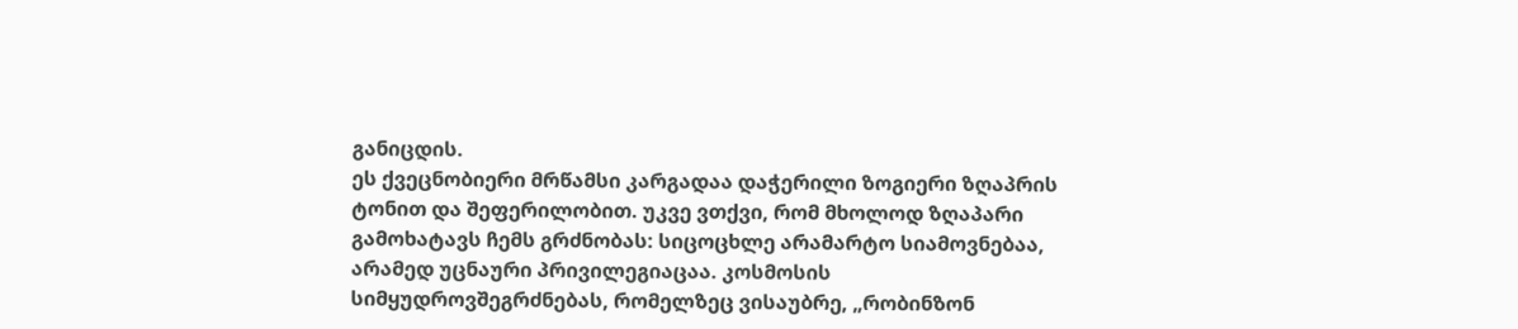განიცდის.
ეს ქვეცნობიერი მრწამსი კარგადაა დაჭერილი ზოგიერი ზღაპრის ტონით და შეფერილობით. უკვე ვთქვი, რომ მხოლოდ ზღაპარი გამოხატავს ჩემს გრძნობას: სიცოცხლე არამარტო სიამოვნებაა, არამედ უცნაური პრივილეგიაცაა. კოსმოსის სიმყუდროვშეგრძნებას, რომელზეც ვისაუბრე, „რობინზონ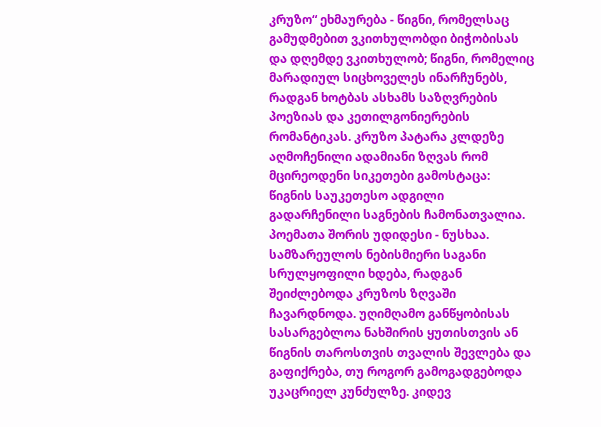კრუზო“ ეხმაურება - წიგნი, რომელსაც გამუდმებით ვკითხულობდი ბიჭობისას და დღემდე ვკითხულობ; წიგნი, რომელიც მარადიულ სიცხოველეს ინარჩუნებს, რადგან ხოტბას ასხამს საზღვრების პოეზიას და კეთილგონიერების რომანტიკას. კრუზო პატარა კლდეზე აღმოჩენილი ადამიანი ზღვას რომ მცირეოდენი სიკეთები გამოსტაცა: წიგნის საუკეთესო ადგილი გადარჩენილი საგნების ჩამონათვალია. პოემათა შორის უდიდესი - ნუსხაა. სამზარეულოს ნებისმიერი საგანი სრულყოფილი ხდება, რადგან შეიძლებოდა კრუზოს ზღვაში ჩავარდნოდა. უღიმღამო განწყობისას სასარგებლოა ნახშირის ყუთისთვის ან წიგნის თაროსთვის თვალის შევლება და გაფიქრება, თუ როგორ გამოგადგებოდა უკაცრიელ კუნძულზე. კიდევ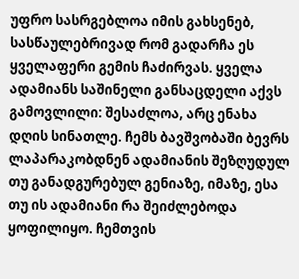უფრო სასრგებლოა იმის გახსენებ, სასწაულებრივად რომ გადარჩა ეს ყველაფერი გემის ჩაძირვას. ყველა ადამიანს საშინელი განსაცდელი აქვს გამოვლილი: შესაძლოა, არც ენახა დღის სინათლე. ჩემს ბავშვობაში ბევრს ლაპარაკობდნენ ადამიანის შეზღუდულ თუ განადგურებულ გენიაზე, იმაზე, ესა თუ ის ადამიანი რა შეიძლებოდა ყოფილიყო. ჩემთვის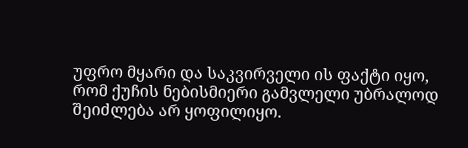უფრო მყარი და საკვირველი ის ფაქტი იყო, რომ ქუჩის ნებისმიერი გამვლელი უბრალოდ შეიძლება არ ყოფილიყო.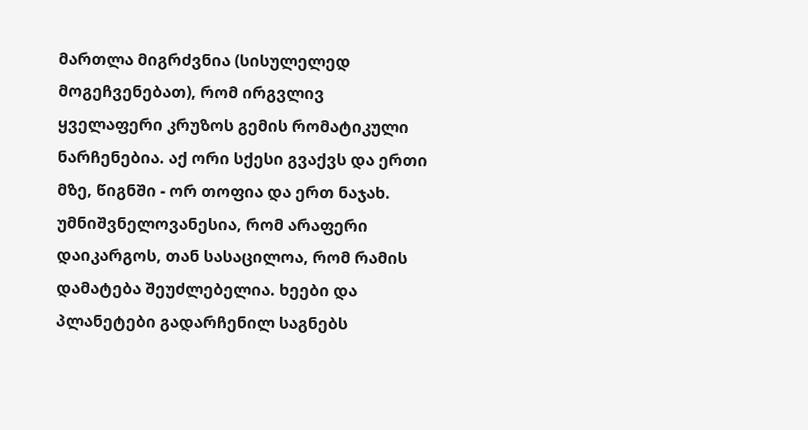მართლა მიგრძვნია (სისულელედ მოგეჩვენებათ), რომ ირგვლივ ყველაფერი კრუზოს გემის რომატიკული ნარჩენებია. აქ ორი სქესი გვაქვს და ერთი მზე, წიგნში - ორ თოფია და ერთ ნაჯახ. უმნიშვნელოვანესია, რომ არაფერი დაიკარგოს, თან სასაცილოა, რომ რამის დამატება შეუძლებელია. ხეები და პლანეტები გადარჩენილ საგნებს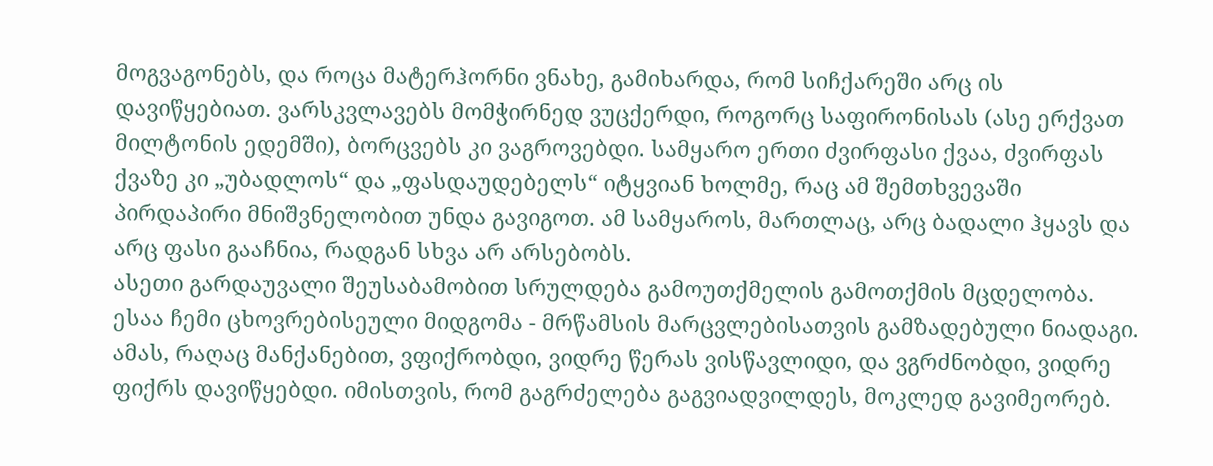მოგვაგონებს, და როცა მატერჰორნი ვნახე, გამიხარდა, რომ სიჩქარეში არც ის დავიწყებიათ. ვარსკვლავებს მომჭირნედ ვუცქერდი, როგორც საფირონისას (ასე ერქვათ მილტონის ედემში), ბორცვებს კი ვაგროვებდი. სამყარო ერთი ძვირფასი ქვაა, ძვირფას ქვაზე კი „უბადლოს“ და „ფასდაუდებელს“ იტყვიან ხოლმე, რაც ამ შემთხვევაში პირდაპირი მნიშვნელობით უნდა გავიგოთ. ამ სამყაროს, მართლაც, არც ბადალი ჰყავს და არც ფასი გააჩნია, რადგან სხვა არ არსებობს.
ასეთი გარდაუვალი შეუსაბამობით სრულდება გამოუთქმელის გამოთქმის მცდელობა. ესაა ჩემი ცხოვრებისეული მიდგომა - მრწამსის მარცვლებისათვის გამზადებული ნიადაგი. ამას, რაღაც მანქანებით, ვფიქრობდი, ვიდრე წერას ვისწავლიდი, და ვგრძნობდი, ვიდრე ფიქრს დავიწყებდი. იმისთვის, რომ გაგრძელება გაგვიადვილდეს, მოკლედ გავიმეორებ.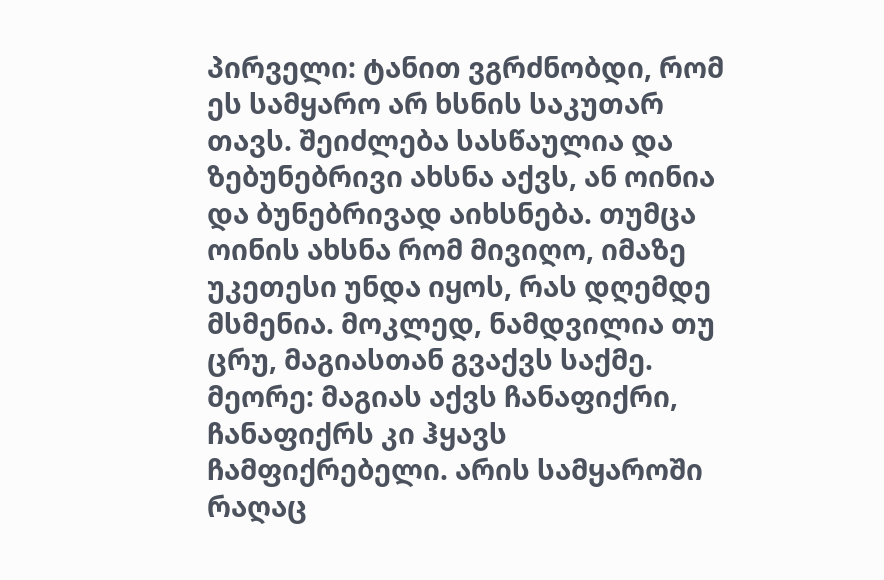პირველი: ტანით ვგრძნობდი, რომ ეს სამყარო არ ხსნის საკუთარ თავს. შეიძლება სასწაულია და ზებუნებრივი ახსნა აქვს, ან ოინია და ბუნებრივად აიხსნება. თუმცა ოინის ახსნა რომ მივიღო, იმაზე უკეთესი უნდა იყოს, რას დღემდე მსმენია. მოკლედ, ნამდვილია თუ ცრუ, მაგიასთან გვაქვს საქმე. მეორე: მაგიას აქვს ჩანაფიქრი, ჩანაფიქრს კი ჰყავს ჩამფიქრებელი. არის სამყაროში რაღაც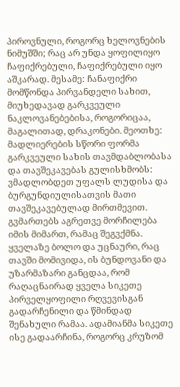პიროვნული, როგორც ხელოვნების ნიმუშში; რაც არ უნდა ყოფილიყო ჩაფიქრებული, ჩაფიქრებული იყო აშკარად. მესამე: ჩანაფიქრი მომწონდა პირვანდელი სახით, მიუხედავად გარკვეული ნაკლოვანებებისა, როგორიცაა, მაგალითად, დრაკონები. მეოთხე: მადლიერების სწორი ფორმა გარკვეული სახის თავმდაბლობასა და თავშეკავებას გულისხმობს: ვმადლობდეთ უფალს ლუდისა და ბურგუნდიულისათვის მათი თავშეკავებულად მირთმევით. გვმართებს აგრეთვე მორჩილება იმის მიმართ, რამაც შეგვქმნა. ყველაზე ბოლო და უცნაური, რაც თავში მომივიდა, ის ბუნდოვანი და უზარმაზარი განცდაა, რომ რაღაცნაირად ყველა სიკეთე პირველყოფილი რღვევისგან გადარჩენილი და წმინდად შენახული რამაა. ადამიანმა სიკეთე ისე გადაარჩინა, როგორც კრუზომ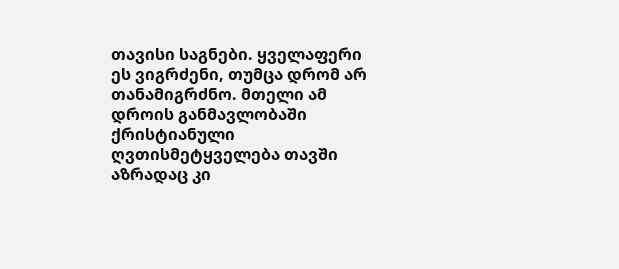თავისი საგნები. ყველაფერი ეს ვიგრძენი, თუმცა დრომ არ თანამიგრძნო. მთელი ამ დროის განმავლობაში ქრისტიანული ღვთისმეტყველება თავში აზრადაც კი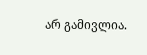არ გამივლია.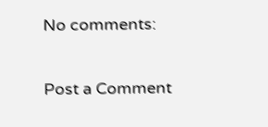No comments:

Post a Comment